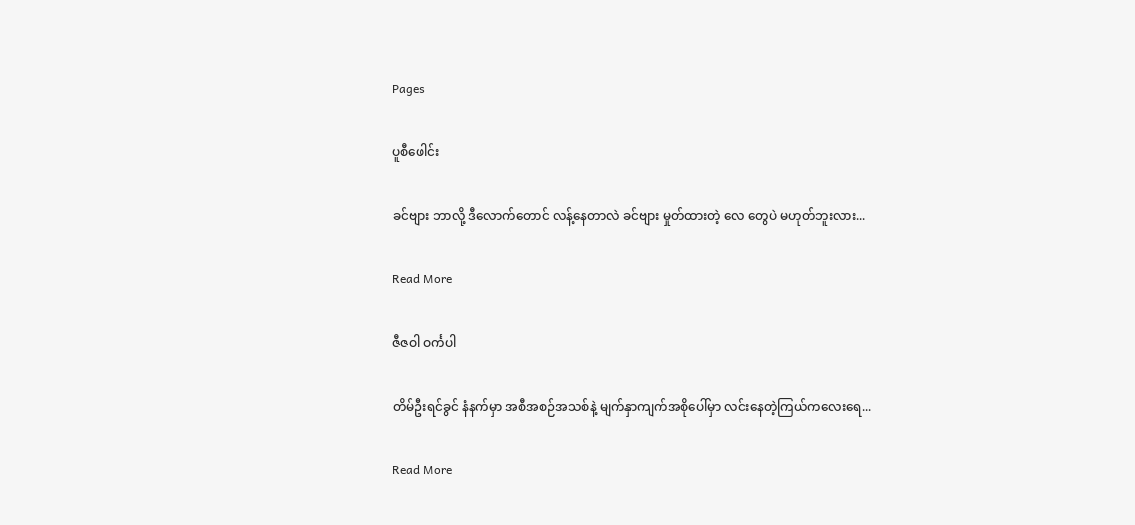Pages

ပူစီဖေါင်း

ခင်ဗျား ဘာလို့ ဒီလောက်တောင် လန့်နေတာလဲ ခင်ဗျား မှုတ်ထားတဲ့ လေ တွေပဲ မဟုတ်ဘူးလား...

Read More

ဇီဇဝါ ဝင်္ကပါ

တိမ်ဦးရင်ခွင် နံနက်မှာ အစီအစဉ်အသစ်နဲ့ မျက်နှာကျက်အစိုပေါ်မှာ လင်းနေတဲ့ကြယ်ကလေးရေ...

Read More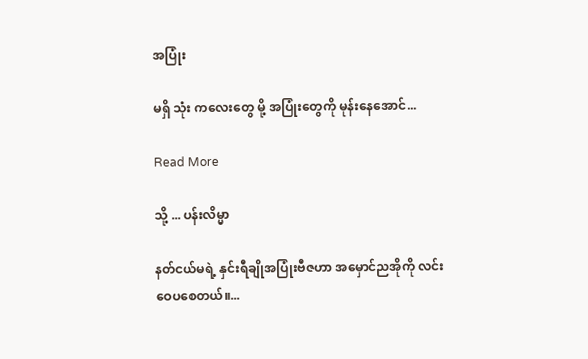အပြုံး

မရှိ သုံး ကလေးတွေ မို့ အပြုံးတွေကို မုန်းနေအောင်...

Read More

သို့ ... ပန်းလိမ္မာ

နတ်ငယ်မရဲ့ နှင်းရီချိုအပြုံးဗီဇဟာ အမှောင်ညအိုကို လင်းဝေပစေတယ်။...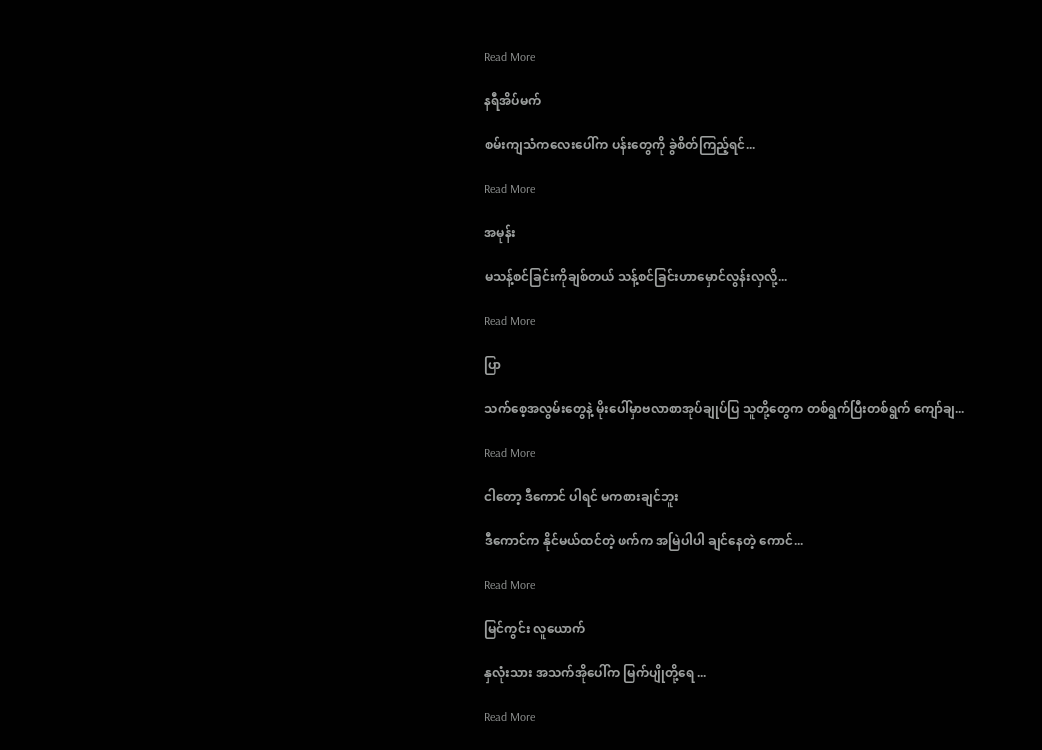Read More

နရီအိပ်မက်

စမ်းကျသံကလေးပေါ်က ပန်းတွေကို ခွဲစိတ်ကြည့်ရင်...

Read More

အမုန်း

မသန့်စင်ခြင်းကိုချစ်တယ် သန့်စင်ခြင်းဟာမှောင်လွန်းလှလို့...

Read More

ပြာ

သက်စေ့အလွမ်းတွေနဲ့ မိုးပေါ်မှာဗလာစာအုပ်ချုပ်ပြ သူတို့တွေက တစ်ရွက်ပြီးတစ်ရွက် ကျော်ချ...

Read More

ငါတော့ ဒီကောင် ပါရင် မကစားချင်ဘူး

ဒီကောင်က နိုင်မယ်ထင်တဲ့ ဖက်က အမြဲပါပါ ချင်နေတဲ့ ကောင်...

Read More

မြင်ကွင်း လူယောက်

နှလုံးသား အသက်အိုပေါ်က မြက်ပျိုတို့ရေ ...

Read More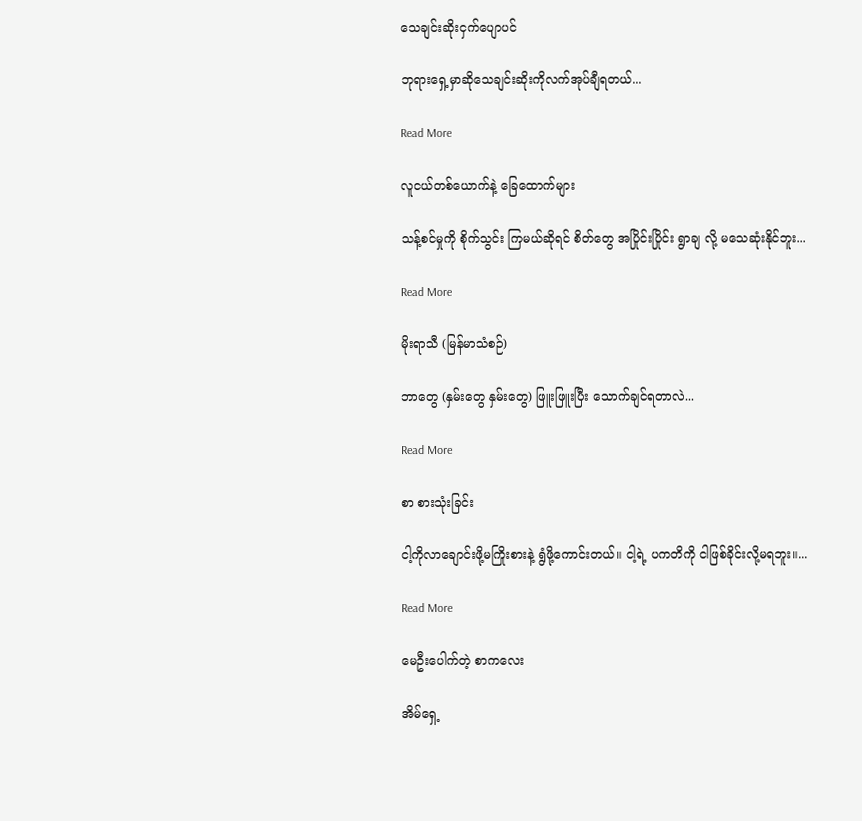သေချင်းဆိုးငှက်ပျောပင်

ဘုရားရှေ့မှာဆိုသေချင်းဆိုးကိုလက်အုပ်ချီရတယ်...

Read More

လူငယ်တစ်ယောက်နဲ့ ခြေထောက်များ

သန့်စင်မှုကို စိုက်သွင်း ကြမယ်ဆိုရင် စိတ်တွေ အပြိုင်းပြိုင်း ရွာချ လို့ မသေဆုံးနိုင်ဘူး...

Read More

မိုးရာသီ (မြန်မာသံစဉ်)

ဘာတွေ (နှမ်းတွေ နှမ်းတွေ) ဖြူးဖြူးပြီး သောက်ချင်ရတာလဲ...

Read More

စာ စားသုံးခြင်း

ငါ့ကိုလာချောင်းဖို့မကြိုးစားနဲ့ ရွံဖို့ကောင်းတယ်။ ငါ့ရဲ့ ပကတိကို ငါဖြစ်ခိုင်းလို့မရဘူး။...

Read More

မေဦးပေါက်တဲ့ စာကလေး

အိမ်ရှေ့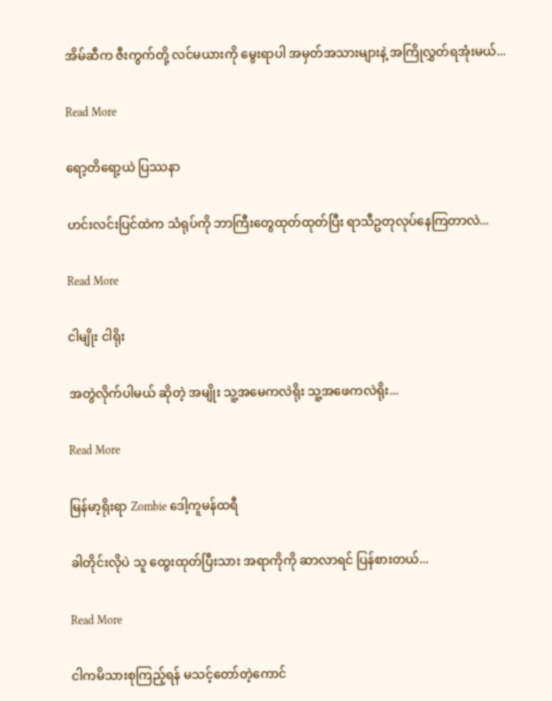အိမ်ဆီက ဇီးကွက်တို့ လင်မယားကို မွေးရာပါ အမှတ်အသားများနဲ့ အကြိုလွှတ်ရအုံးမယ်...

Read More

ရော့တိရော့ယဲ ပြဿနာ

ဟင်းလင်းပြင်ထဲက သံရုပ်ကို ဘာကြီးတွေထုတ်ထုတ်ပြီး ရာသီဥတုလုပ်နေကြတာလဲ...

Read More

ငါမျိုး ငါရိုး

အတွဲလိုက်ပါမယ် ဆိုတဲ့ အမျိုး သူ့အမေကလဲရိုး သူ့အဖေကလဲရိုး...

Read More

မြန်မာ့ရိုးရာ Zombie ဒေါ့ကူမန်ထရီ

ခါတိုင်းလိုပဲ သူ ထွေးထုတ်ပြီးသား အရာကိုကို ဆာလာရင် ပြန်စားတယ်...

Read More

ငါကမိသားစုကြည့်ရန် မသင့်တော်တဲ့ကောင်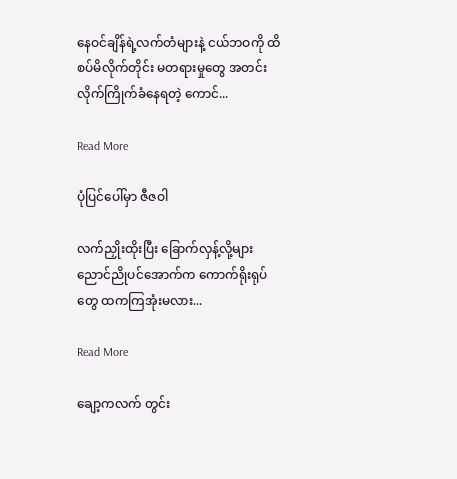နေဝင်ချိန်ရဲ့လက်တံများနဲ့ ငယ်ဘဝကို ထိစပ်မိလိုက်တိုင်း မတရားမှုတွေ အတင်းလိုက်ကြိုက်ခံနေရတဲ့ ကောင်...

Read More

ပုံပြင်ပေါ်မှာ ဇီဇဝါ

လက်ညှိုးထိုးပြီး ခြောက်လှန့်လို့များ ညောင်ညိုပင်အောက်က ကောက်ရိုးရုပ်တွေ ထကကြအုံးမလား...

Read More

ချော့ကလက် တွင်း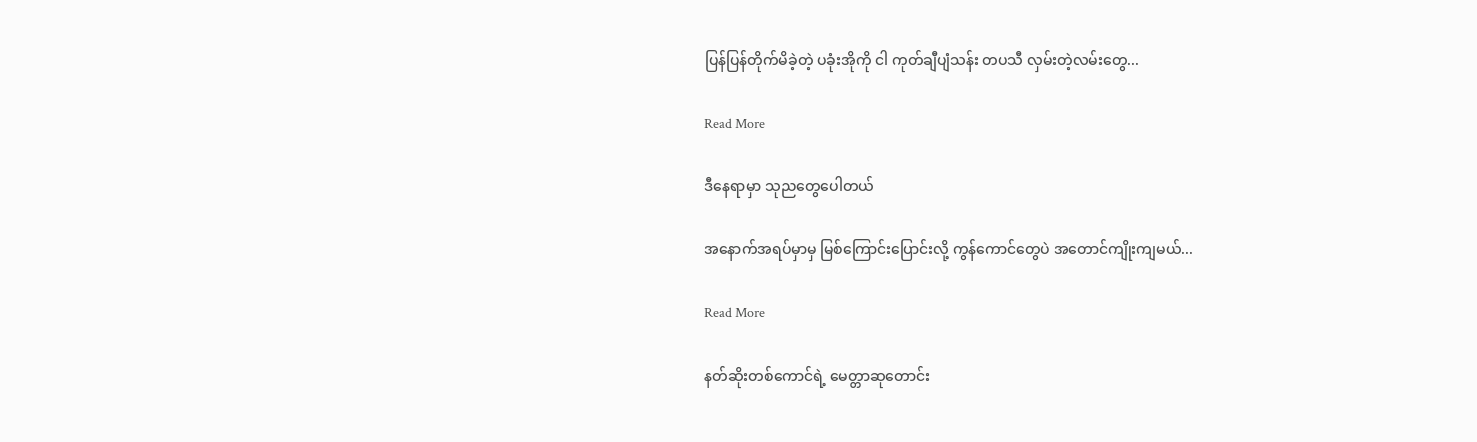ပြန်ပြန်တိုက်မိခဲ့တဲ့ ပခုံးအိုကို ငါ ကုတ်ချီပျံသန်း တပသီ လှမ်းတဲ့လမ်းတွေ...

Read More

ဒီနေရာမှာ သုညတွေပေါတယ်

အနောက်အရပ်မှာမှ မြစ်ကြောင်းပြောင်းလို့ ကွန်ကောင်တွေပဲ အတောင်ကျိုးကျမယ်...

Read More

နတ်ဆိုးတစ်ကောင်ရဲ့ မေတ္တာဆုတောင်း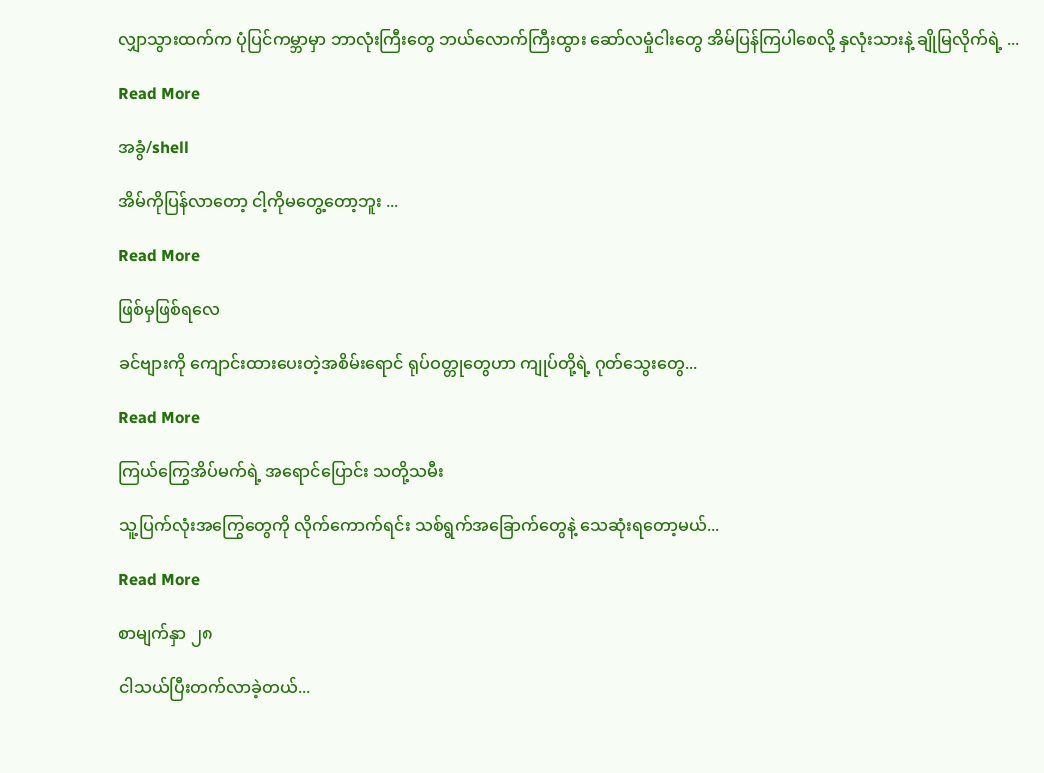လျှာသွားထက်က ပုံပြင်ကမ္ဘာမှာ ဘာလုံးကြီးတွေ ဘယ်လောက်ကြီးထွား ဆော်လမှုံငါးတွေ အိမ်ပြန်ကြပါစေလို့ နှလုံးသားနဲ့ ချိုမြလိုက်ရဲ့ ...

Read More

အခွံ/shell

အိမ်ကိုပြန်လာတော့ ငါ့ကိုမတွေ့တော့ဘူး ...

Read More

ဖြစ်မှဖြစ်ရလေ

ခင်ဗျားကို ကျောင်းထားပေးတဲ့အစိမ်းရောင် ရုပ်ဝတ္တုတွေဟာ ကျုပ်တို့ရဲ့ ဂုတ်သွေးတွေ...

Read More

ကြယ်ကြွေအိပ်မက်ရဲ့ အရောင်ပြောင်း သတို့သမီး

သူ့ပြက်လုံးအကြွေတွေကို လိုက်ကောက်ရင်း သစ်ရွက်အခြောက်တွေနဲ့ သေဆုံးရတော့မယ်...

Read More

စာမျက်နှာ ၂၈

ငါသယ်ပြီးတက်လာခဲ့တယ်...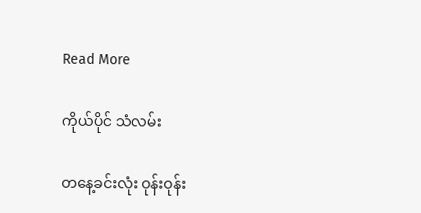Read More

ကိုယ်ပိုင် သံလမ်း

တနေ့ခင်းလုံး ဝုန်းဝုန်း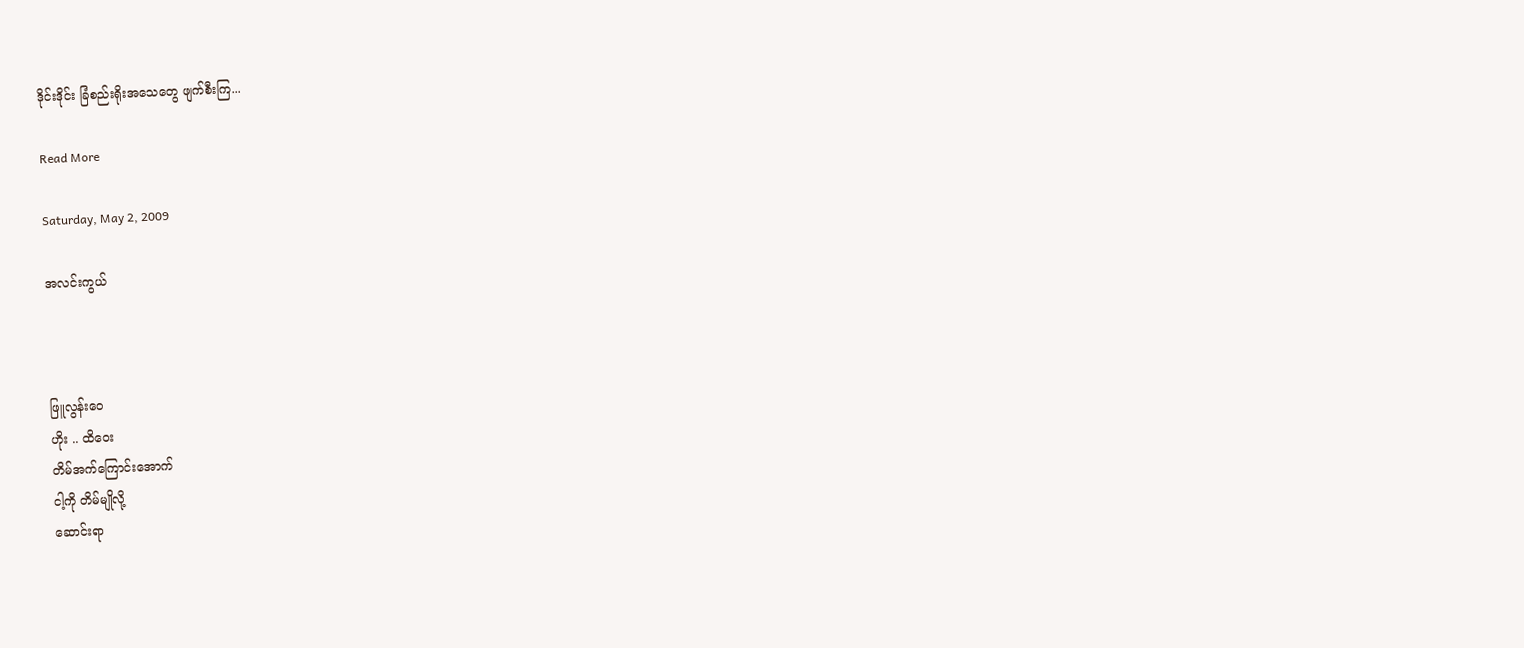ဒိုင်းဒိုင်း ခြံစည်းရိုးအသေတွေ ဖျက်စီးကြ...

Read More

Saturday, May 2, 2009

အလင်းကွယ်



ဖြူလွန်းဝေ
ဟိုး .. ထိဝေး
တိမ်အက်ကြောင်းအောက်
ငါ့ကို တိမ်မျိုလို့
ဆောင်းရာ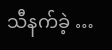သီ‌‌နက်ခဲ့ …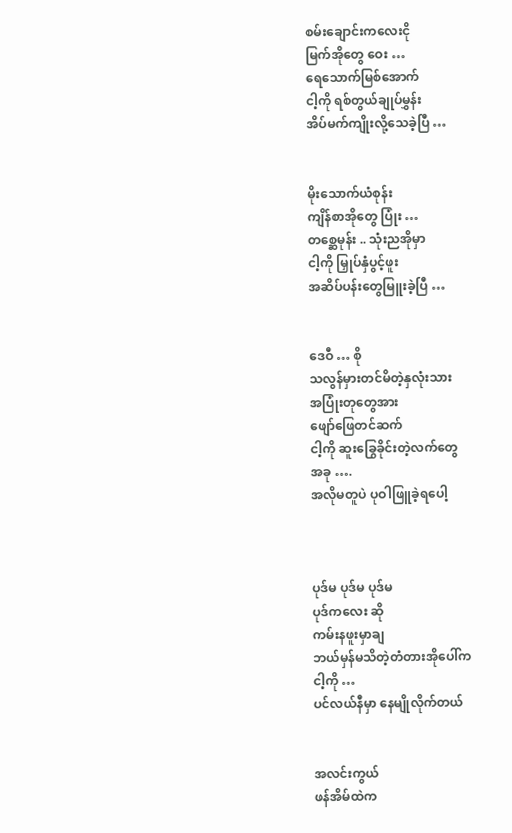စမ်းချောင်းကလေးငို
မြက်အိုတွေ ဝေး …
ရေသောက်မြစ်အောက်
ငါ့ကို ရစ်တွယ်ချုပ်မွှန်း
အိပ်မက်ကျိုးလို့သေခဲ့ပြီ …


မိုးသောက်ယံစုန်း
ကျိန်စာအိုတွေ ပြုံး …
တစ္ဆေမုန်း .. သုံးညအိုမှာ
ငါ့ကို မြှုပ်နှံပွင့်ဖူး
အဆိပ်ပန်းတွေမြူးခဲ့ပြီ …


ဒေဝီ … စို
သလွန်မှားတင်မိတဲ့နှလုံးသား
အပြုံးတုတွေအား
ဖျော်ဖြေတင်ဆက်
ငါ့ကို ဆူးခြွေခိုင်းတဲ့လက်တွေ
အခု ….
အလိုမတူပဲ ပုဝါဖြူခဲ့ရပေါ့



ပုဒ်မ ပုဒ်မ ပုဒ်မ
ပုဒ်ကလေး ဆို
ကမ်းနဖူးမှာချ
ဘယ်မှန်မသိတဲ့တံတားအိုပေါ်က
ငါ့ကို …
ပင်လယ်နီမှာ နေမျိုလိုက်တယ်


အလင်းကွယ်
ဖန်အိမ်ထဲက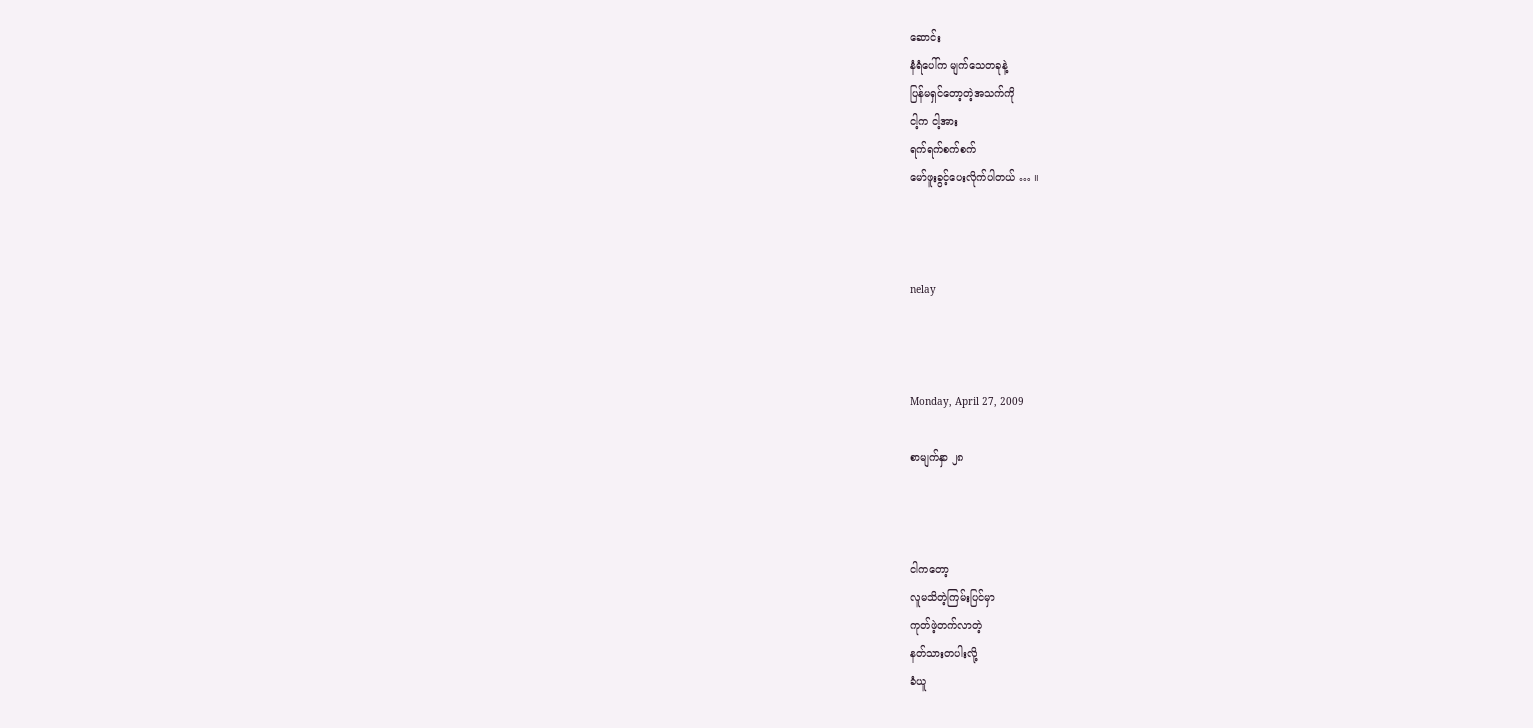ဆောင်း
နံရံပေါ်က မျက်သေတခုနဲ့
ပြန်မရှင်တော့တဲ့အသက်ကို
ငါ့က ငါ့အား
ရက်ရက်စက်စက်
မော်ဖူးခွင့်ပေးလိုက်ပါတယ် … ။



nelay



Monday, April 27, 2009

စာမျက်နှာ ၂၈



ငါကတော့
လူမသိတဲ့ကြမ်းပြင်မှာ
ကုတ်ဖဲ့တက်လာတဲ့
နတ်သားတပါးလို့
ခံယူ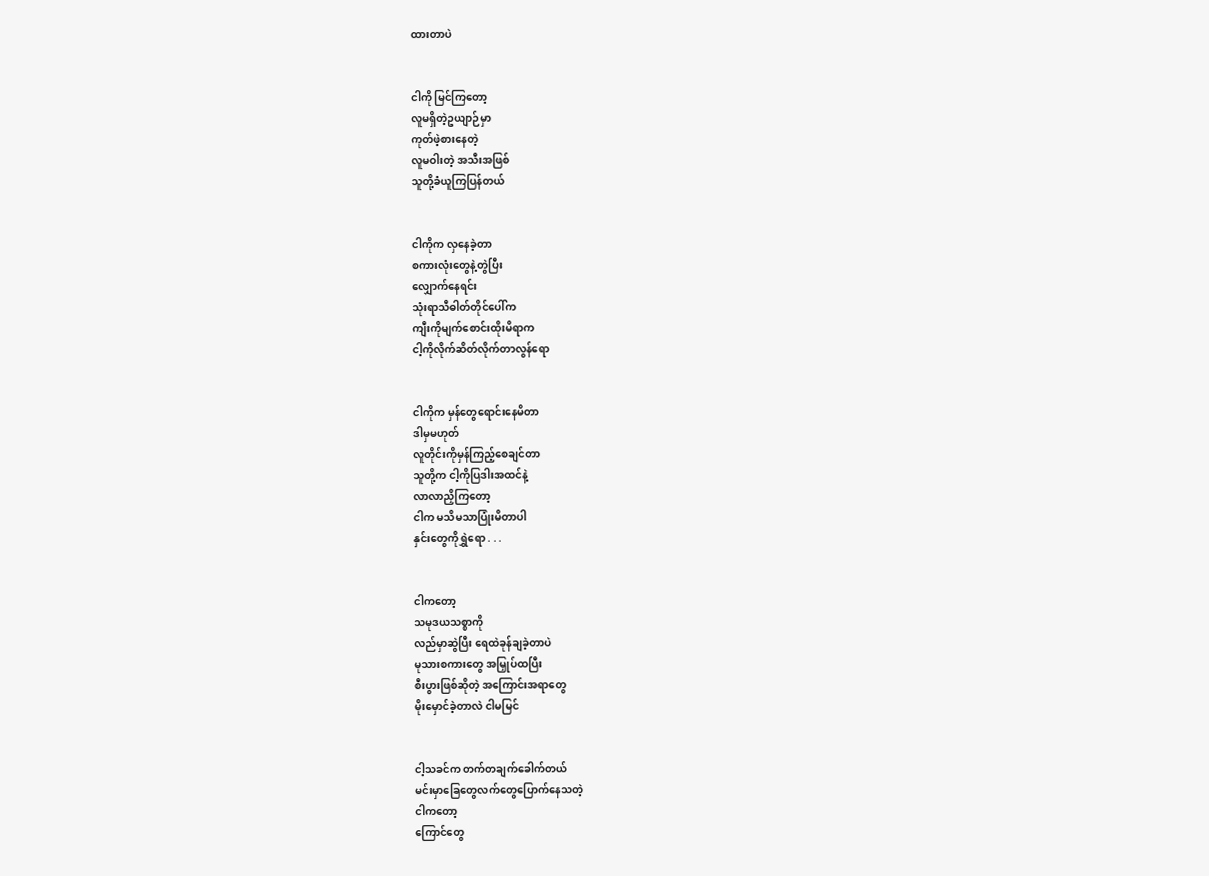ထားတာပဲ


ငါကို မြင်ကြတော့
လူမရှိတဲ့ဥယျာဉ်မှာ
ကုတ်ဖဲ့စားနေတဲ့
လူမဝါးတဲ့ အသီးအဖြစ်
သူတို့ခံယူကြပြန်တယ်


ငါကိုက လှနေခဲ့တာ
စကားလုံးတွေနဲ့တွဲပြီး
လျှောက်နေရင်း
သုံးရာသီဓါတ်တိုင်ပေါ်က
ကျီးကိုမျက်စောင်းထိုးမိရာက
ငါ့ကိုလိုက်ဆိတ်လိုက်တာလွန်ရော


ငါကိုက မှန်တွေရောင်းနေမိတာ
ဒါမှမဟုတ်
လူတိုင်းကိုမှန်ကြည့်စေချင်တာ
သူတို့က ငါ့ကိုပြဒါးအထင်နဲ့
လာလာညှိကြတော့
ငါက မသိမသာပြုံးမိတာပါ
နှင်းတွေကိုရွှဲရော . . .


ငါကတော့
သမုဒယသစ္စာကို
လည်မှာဆွဲပြီး ရေထဲခုန်ချခဲ့တာပဲ
မုသားစကားတွေ အမြှုပ်ထပြီး
စီးပွားဖြစ်ဆိုတဲ့ အကြောင်းအရာတွေ
မိုးမှောင်ခဲ့တာလဲ ငါမမြင်


ငါ့သခင်က တက်တချက်ခေါက်တယ်
မင်းမှာခြေတွေလက်တွေပြောက်နေသတဲ့
ငါကတော့
ကြောင်တွေ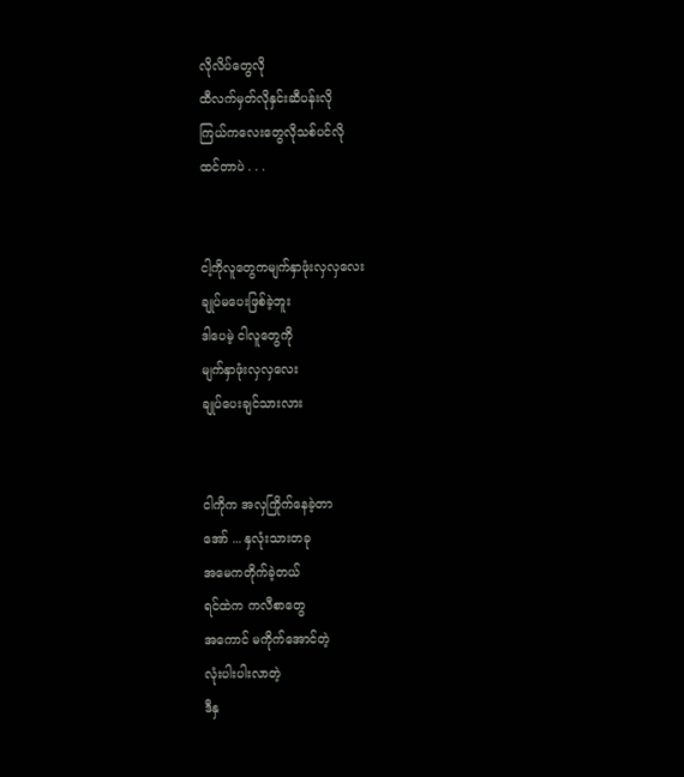လိုလိပ်တွေလို
ထီလက်မှတ်လိုနှင်းဆီပန်းလို
ကြယ်ကလေးတွေလိုသစ်ပင်လို
ထင်တာပဲ . . .


ငါ့ကိုလူတွေကမျက်နှာဖုံးလှလှလေး
ချုပ်မပေးဖြစ်ခဲ့ဘူး
ဒါပေမဲ့ ငါလူတွေကို
မျက်နှာဖုံးလှလှလေး
ချုပ်ပေးချင်သားလား


ငါကိုက အလှကြိုက်နေခဲ့တာ
အော် ... နှလုံးသားတခု
အမေကတိုက်ခဲ့တယ်
ရင်ထဲက ကလီစာတွေ
အကောင် မကိုက်အောင်တဲ့
လုံးပါးပါးလာတဲ့
ဒီနှ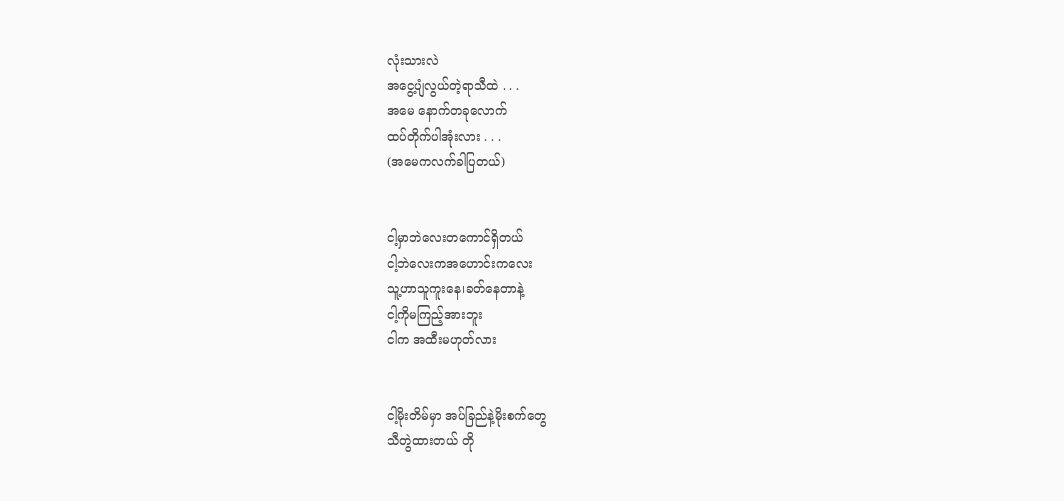လုံးသားလဲ
အငွေ့ပျံလွယ်တဲ့ရာသီထဲ . . .
အမေ နောက်တခုလောက်
ထပ်တိုက်ပါအုံးလား . . .
(အမေကလက်ခါပြတယ်)


ငါ့မှာဘဲလေးတကောင်ရှိတယ်
ငါ့ဘဲလေးကအဟောင်းကလေး
သူ့ဟာသူကူးနေ၊ခတ်နေတာနဲ့
ငါ့ကိုမကြည့်အားဘူး
ငါက အထီးမဟုတ်လား


ငါ့မိုးတိမ်မှာ အပ်ခြည်နဲ့မိုးစက်တွေ
သီတွဲထားတယ် တို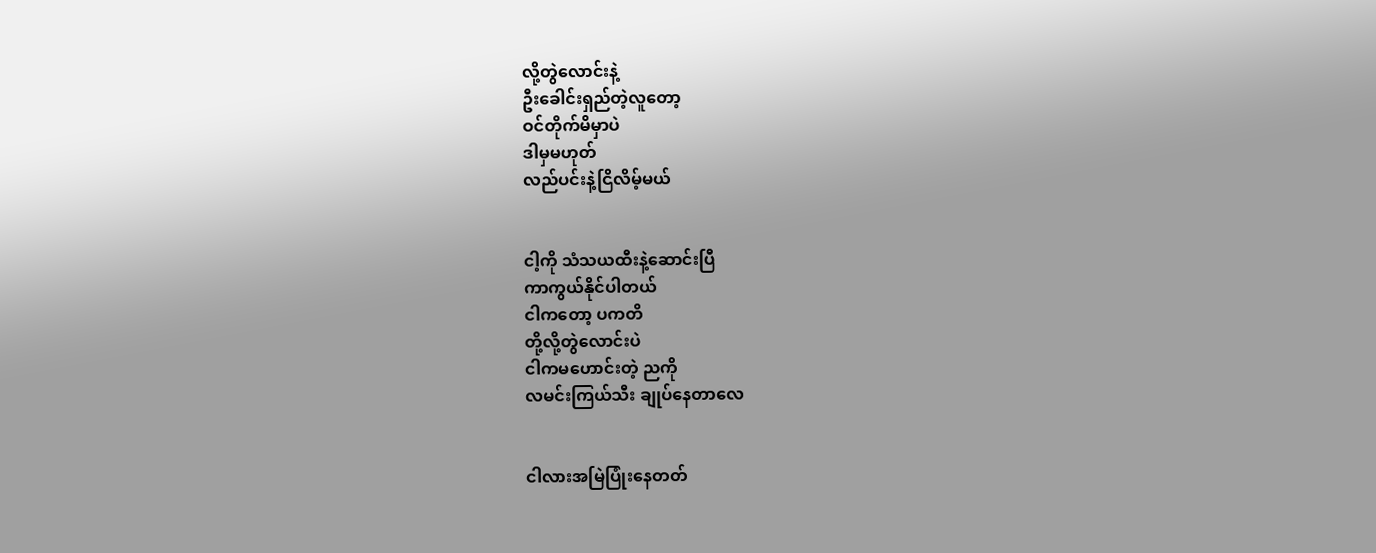လို့တွဲလောင်းနဲ့
ဦးခေါင်းရှည်တဲ့လူတော့
ဝင်တိုက်မိမှာပဲ
ဒါမှမဟုတ်
လည်ပင်းနဲ့ငြိလိမ့်မယ်


ငါ့ကို သံသယထီးနဲ့ဆောင်းပြီ
ကာကွယ်နိုင်ပါတယ်
ငါကတော့ ပကတိ
တို့လို့တွဲလောင်းပဲ
ငါကမဟောင်းတဲ့ ညကို
လမင်းကြယ်သီး ချုပ်နေတာလေ


ငါလားအမြဲပြုံးနေတတ်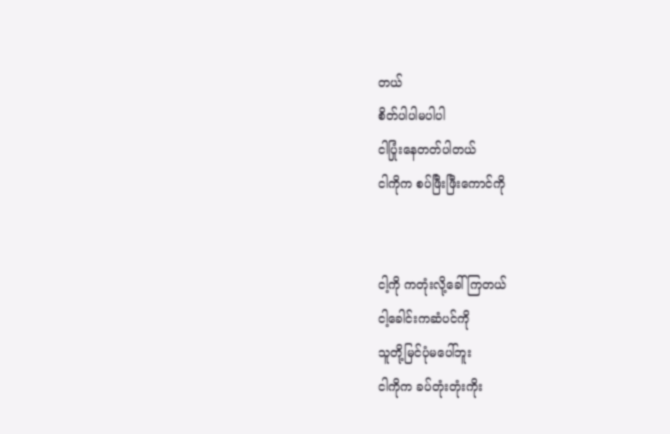တယ်
စိတ်ပါပါမပါပါ
ငါပြုံးနေတတ်ပါတယ်
ငါကိုက စပ်ဖြီးဖြီးကောင်ကို


ငါ့ကို ကတုံးလို့ခေါ်ကြတယ်
ငါ့ခေါင်းကဆံပင်ကို
သူတို့မြင်ပုံမပေါ်ဘူး
ငါကိုက ခပ်တုံးတုံးကိုး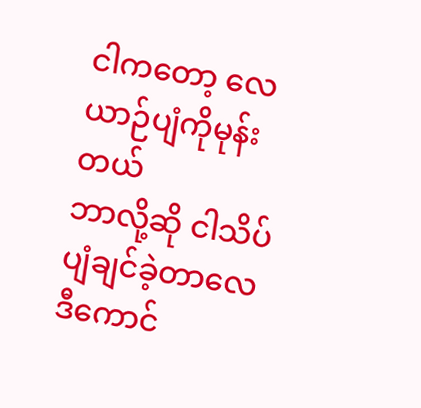ငါကတော့ လေယာဉ်ပျံကိုမုန်းတယ်
ဘာလို့ဆို ငါသိပ်ပျံချင်ခဲ့တာလေ
ဒီကောင်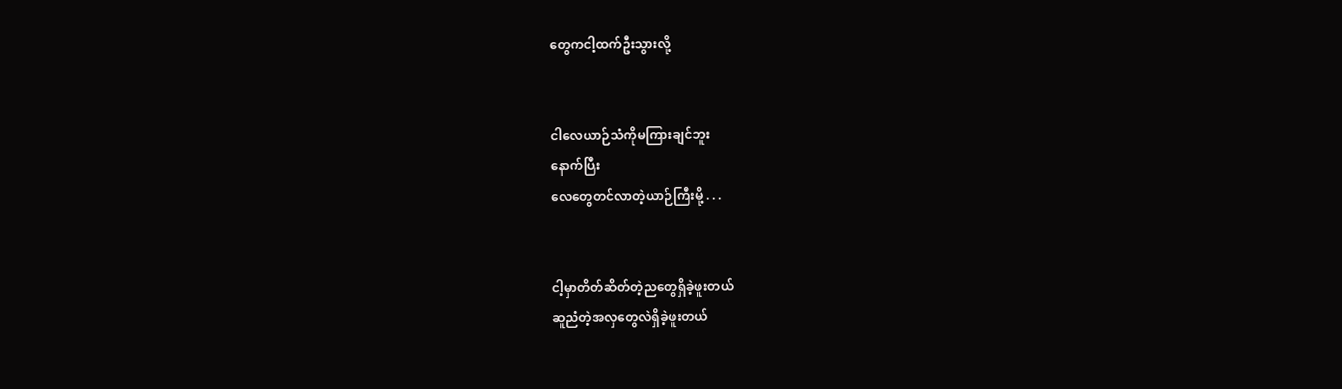တွေကငါ့ထက်ဦးသွားလို့


ငါလေယာဉ်သံကိုမကြားချင်ဘူး
နောက်ပြီး
လေတွေတင်လာတဲ့ယာဉ်ကြီးမို့ . . .


ငါ့မှာတိတ်ဆိတ်တဲ့ညတွေရှိခဲ့ဖူးတယ်
ဆူညံတဲ့အလှတွေလဲရှိခဲ့ဖူးတယ်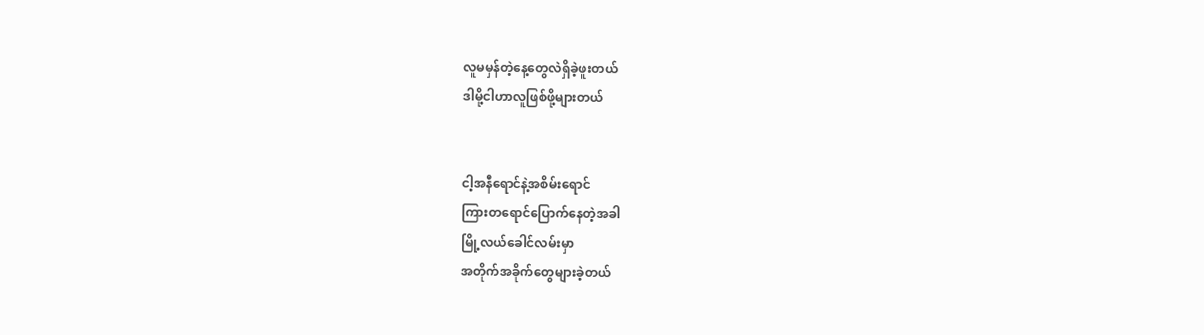လူမမှန်တဲ့နေ့တွေလဲရှိခဲ့ဖူးတယ်
ဒါမို့ငါဟာလူဖြစ်ဖို့များတယ်


ငါ့အနီရောင်နဲ့အစိမ်းရောင်
ကြားတရောင်ပြောက်နေတဲ့အခါ
မြို့လယ်ခေါင်လမ်းမှာ
အတိုက်အခိုက်တွေများခဲ့တယ်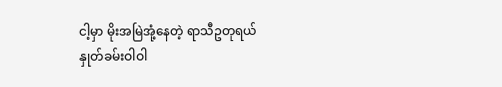ငါ့မှာ မိုးအမြဲအုံ့နေတဲ့ ရာသီဥတုရယ်
နှုတ်ခမ်းဝါဝါ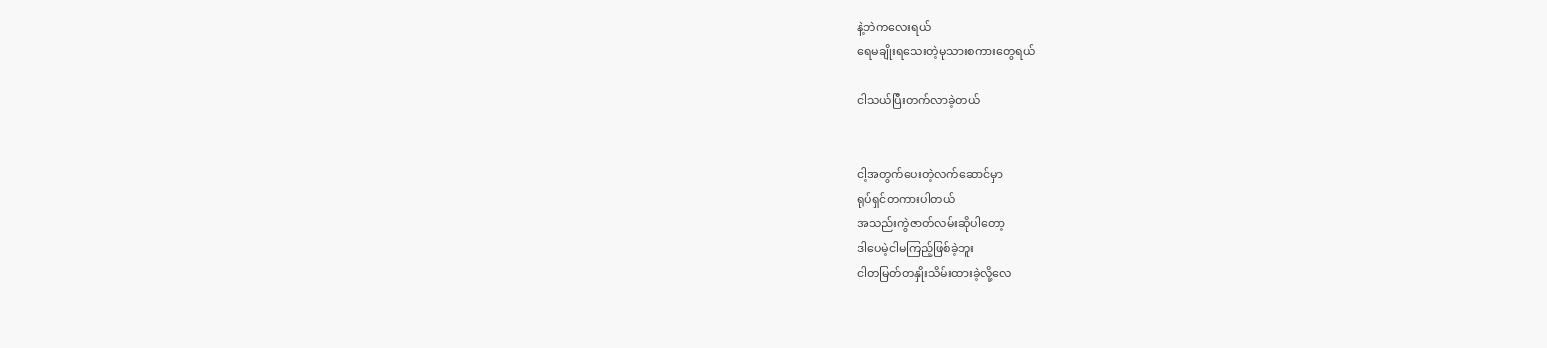နဲ့ဘဲကလေးရယ်
ရေမချိုးရသေးတဲ့မုသားစကားတွေရယ်

ငါသယ်ပြီးတက်လာခဲ့တယ်


ငါ့အတွက်ပေးတဲ့လက်ဆောင်မှာ
ရုပ်ရှင်တကားပါတယ်
အသည်းကွဲဇာတ်လမ်းဆိုပါတော့
ဒါပေမဲ့ငါမကြည့်ဖြစ်ခဲ့ဘူး
ငါတမြတ်တနှိုးသိမ်းထားခဲ့လို့လေ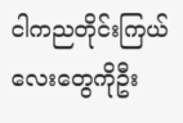ငါကညတိုင်းကြယ်လေးတွေကိုဦး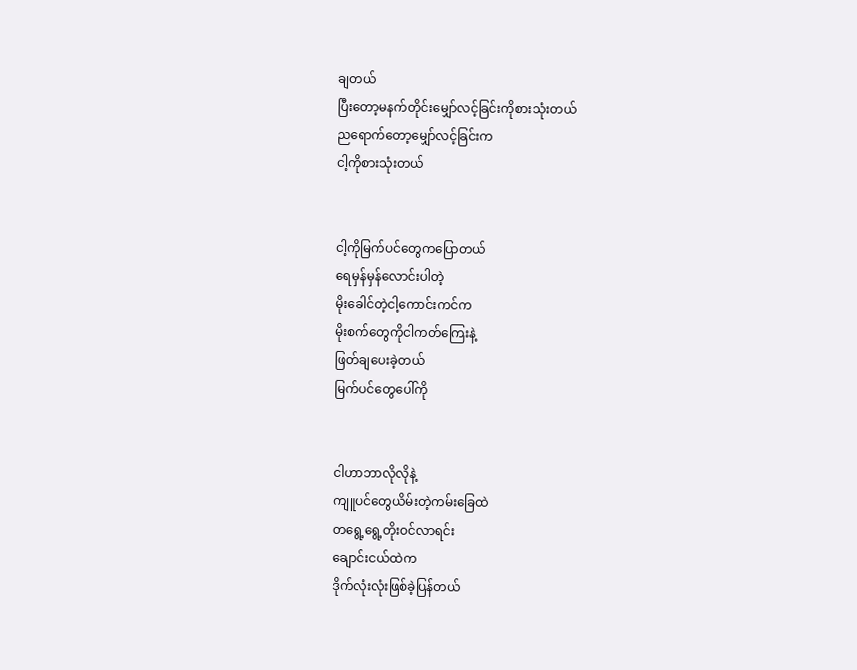ချတယ်
ပြီးတော့မနက်တိုင်းမျှော်လင့်ခြင်းကိုစားသုံးတယ်
ညရောက်တော့မျှော်လင့်ခြင်းက
ငါ့ကိုစားသုံးတယ်


ငါ့ကိုမြက်ပင်တွေကပြောတယ်
ရေမှန်မှန်လောင်းပါတဲ့
မိုးခေါင်တဲ့ငါ့ကောင်းကင်က
မိုးစက်တွေကိုငါကတ်ကြေးနဲ့
ဖြတ်ချပေးခဲ့တယ်
မြက်ပင်တွေပေါ်ကို


ငါဟာဘာလိုလိုနဲ့
ကျူပင်တွေယိမ်းတဲ့ကမ်းခြေထဲ
တရွေ့ရွေ့တိုးဝင်လာရင်း
ချောင်းငယ်ထဲက
ဒိုက်လုံးလုံးဖြစ်ခဲ့ပြန်တယ်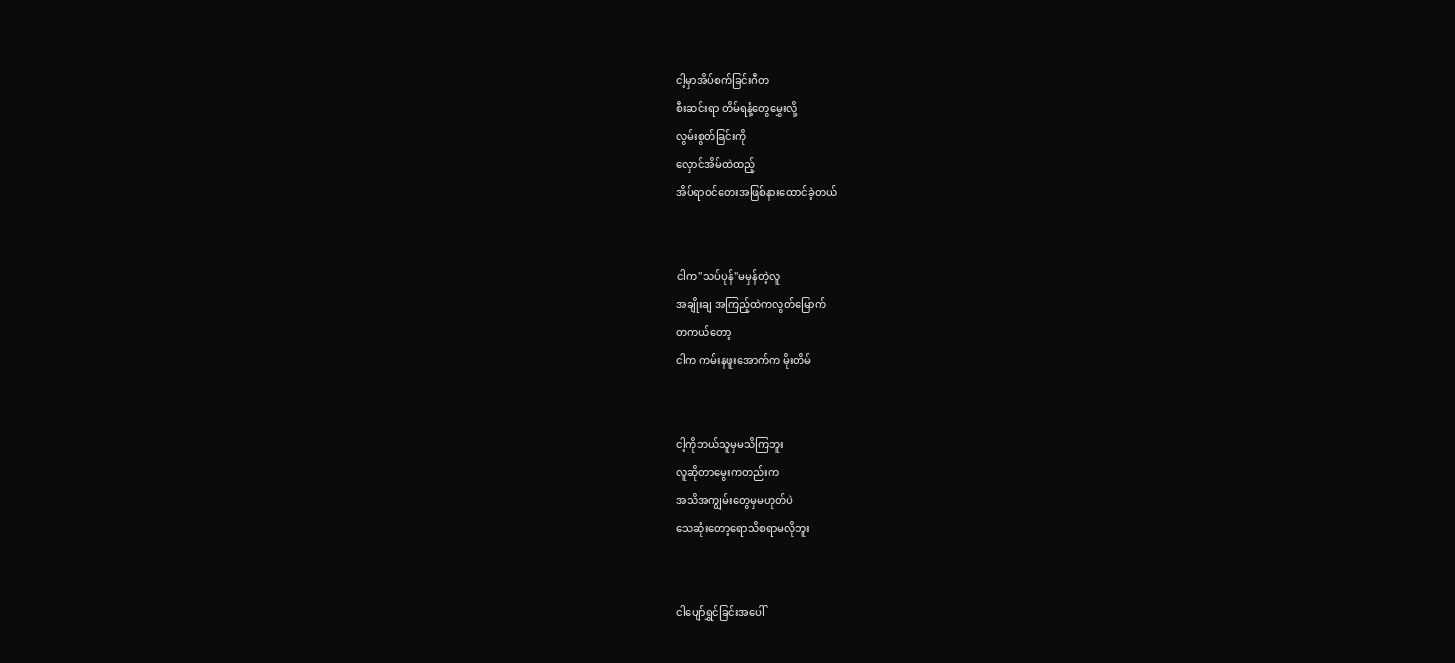ငါ့မှာအိပ်စက်ခြင်းဂီတ
စီးဆင်းရာ တိမ်ရနံ့တွေမွှေးလို့
လွမ်းစွတ်ခြင်းကို
လှောင်အိမ်ထဲထည့်
အိပ်ရာဝင်တေးအဖြစ်နားထောင်ခဲ့တယ်


ငါက''သပ်ပုန်''မမှန်တဲ့လူ
အချိုးချ အကြည့်ထဲကလွတ်မြောက်
တကယ်တော့
ငါက ကမ်းနဖူးအောက်က မိုးတိမ်


ငါ့ကိုဘယ်သူမှမသိကြဘူး
လူဆိုတာမွေးကတည်းက
အသိအကျွမ်းတွေမှမဟုတ်ပဲ
သေဆုံးတော့ရောသိစရာမလိုဘူး


ငါပျော်ရွှင်ခြင်းအပေါ်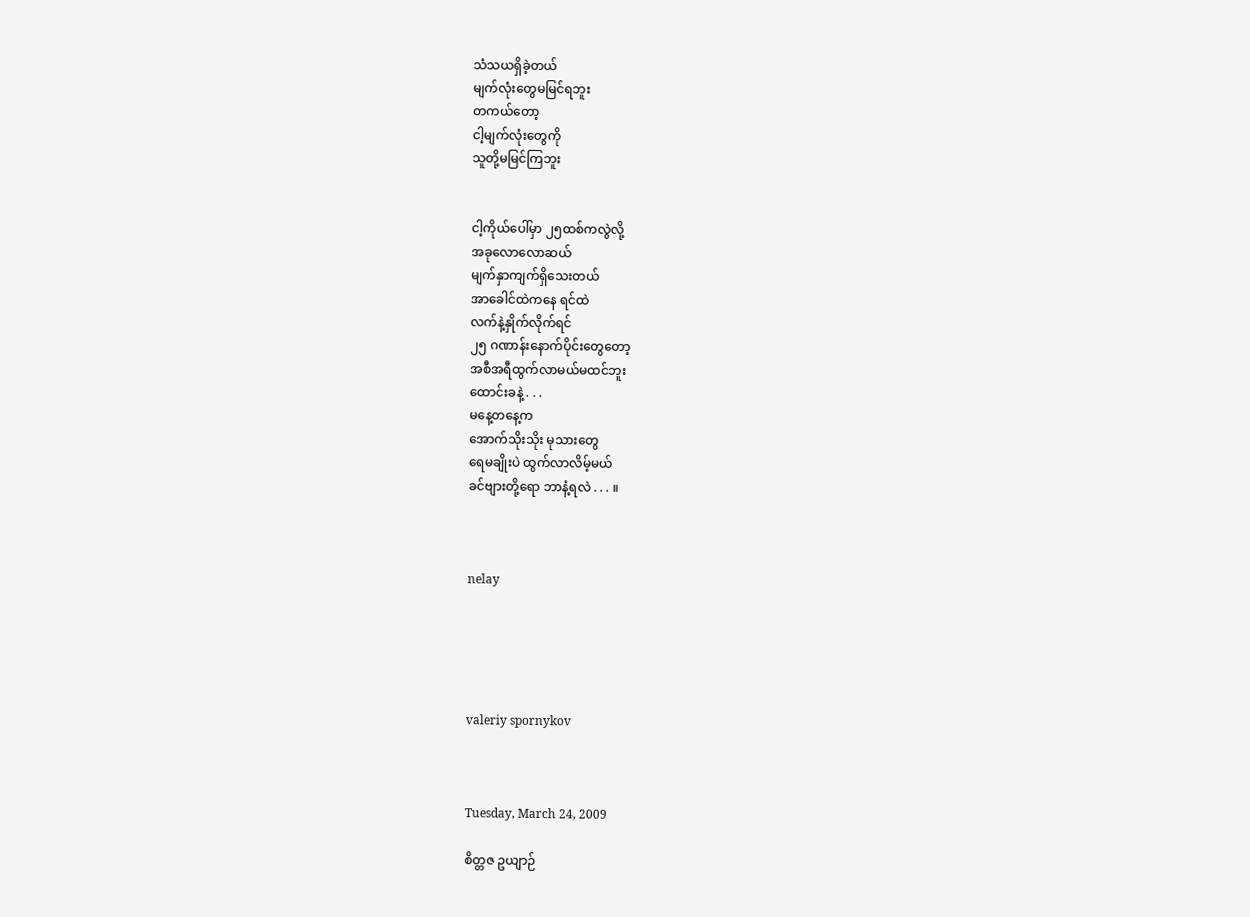သံသယရှိခဲ့တယ်
မျက်လုံးတွေမမြင်ရဘူး
တကယ်တော့
ငါ့မျက်လုံးတွေကို
သူတို့မမြင်ကြဘူး


ငါ့ကိုယ်ပေါ်မှာ ၂၅ထစ်ကလွဲလို့
အခုလောလောဆယ်
မျက်နှာကျက်ရှိသေးတယ်
အာခေါင်ထဲကနေ ရင်ထဲ
လက်နဲ့နှိုက်လိုက်ရင်
၂၅ ဂဏာန်းနောက်ပိုင်းတွေတော့
အစီအရီထွက်လာမယ်မထင်ဘူး
ထောင်းခနဲ့ . . .
မနေ့တနေ့က
အောက်သိုးသိုး မုသားတွေ
ရေမချိုးပဲ ထွက်လာလိမ့်မယ်
ခင်ဗျားတို့ရော ဘာနံ့ရလဲ . . . ။



nelay





valeriy spornykov



Tuesday, March 24, 2009

စိတ္တဇ ဥယျာဉ်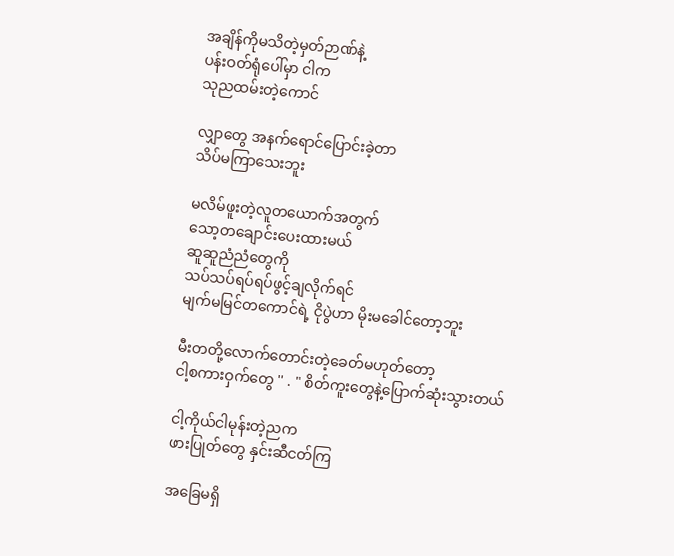အချိန်ကိုမသိတဲ့မှတ်ဉာဏ်နဲ့
ပန်းဝတ်ရုံပေါ်မှာ ငါက
သုညထမ်းတဲ့ကောင်

လျှာတွေ အနက်ရောင်ပြောင်းခဲ့တာ
သိပ်မကြာသေးဘူး

မလိမ်ဖူးတဲ့လူတယောက်အတွက်
သော့တချောင်းပေးထားမယ်
ဆူဆူညံညံတွေကို
သပ်သပ်ရပ်ရပ်ဖွင့်ချလိုက်ရင်
မျက်မမြင်တကောင်ရဲ့ ငိုပွဲဟာ မိုးမခေါင်တော့ဘူး

မီးတတို့လောက်တောင်းတဲ့ခေတ်မဟုတ်တော့
ငါ့စကားဝှက်တွေ '' . " စိတ်ကူးတွေနဲ့ပြောက်ဆုံးသွားတယ်

ငါ့ကိုယ်ငါမုန်းတဲ့ညက
ဖားပြုတ်တွေ နှင်းဆီငတ်ကြ

အခြေမရှိ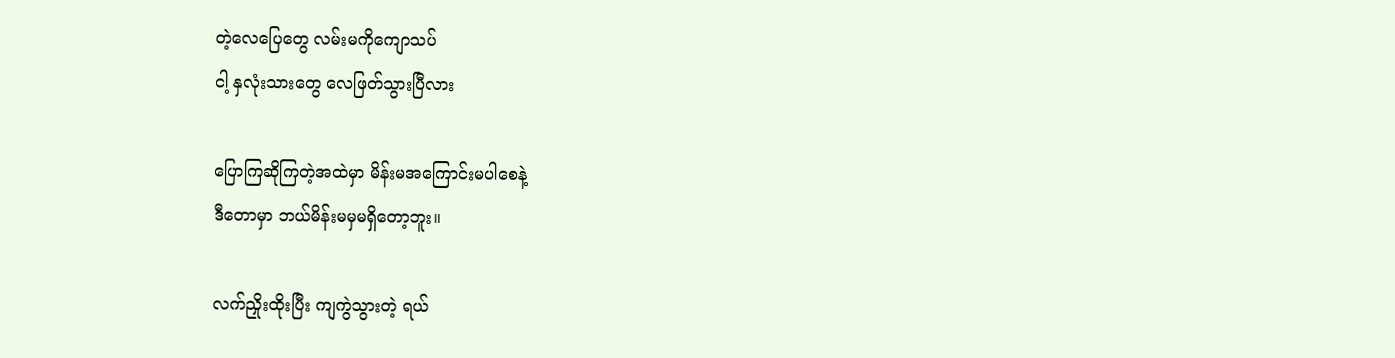တဲ့လေပြေတွေ လမ်းမကိုကျောသပ်
ငါ့ နှလုံးသားတွေ လေဖြတ်သွားပြီလား

ပြောကြဆိုကြတဲ့အထဲမှာ မိန်းမအကြောင်းမပါစေနဲ့
ဒီတောမှာ ဘယ်မိန်းမမှမရှိတော့ဘူး။

လက်ညှိုးထိုးပြီး ကျကွဲသွားတဲ့ ရယ်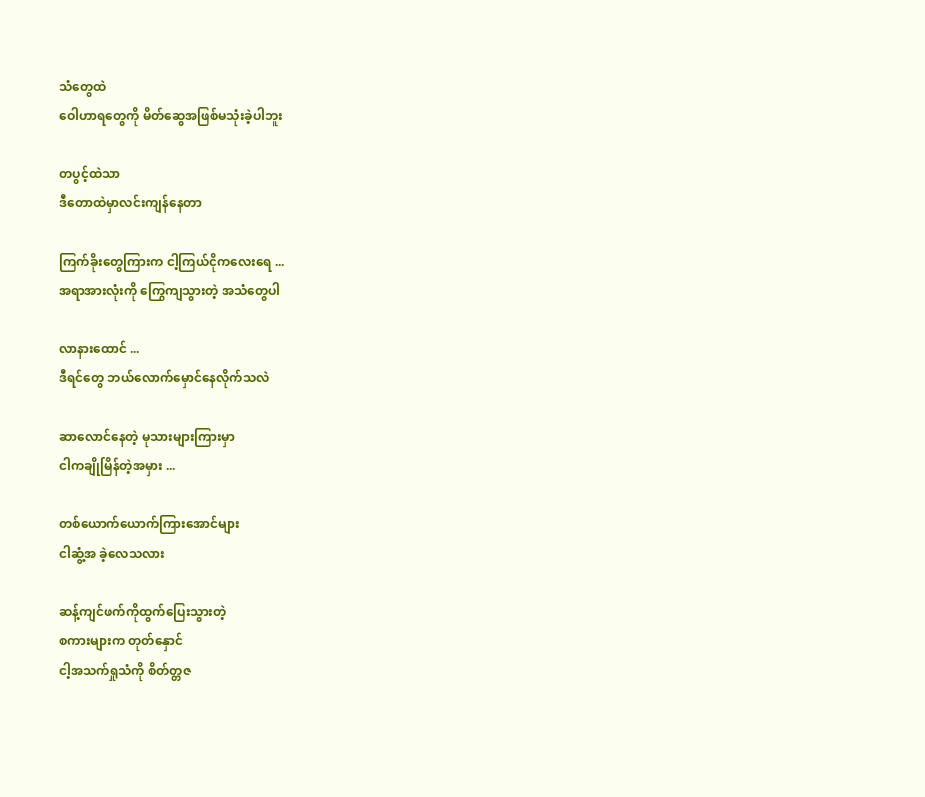သံတွေထဲ
ဝေါဟာရတွေကို မိတ်ဆွေအဖြစ်မသုံးခဲ့ပါဘူး

တပွင့်ထဲသာ
ဒီတောထဲမှာလင်းကျန်နေတာ

ကြက်ခိုးတွေကြားက ငါ့ကြယ်ငိုကလေးရေ ...
အရာအားလုံးကို ကြွေကျသွားတဲ့ အသံတွေပါ

လာနားထောင် ...
ဒီရင်တွေ ဘယ်လောက်မှောင်နေလိုက်သလဲ

ဆာလောင်နေတဲ့ မုသားများကြားမှာ
ငါကချိုမြိန်တဲ့အမှား ...

တစ်ယောက်ယောက်ကြားအောင်များ
ငါဆွံ့အ ခဲ့လေသလား

ဆန့်ကျင်ဖက်ကိုထွက်ပြေးသွားတဲ့
စကားများက တုတ်နှောင်
ငါ့အသက်ရှုသံကို စိတ်တ္တဇ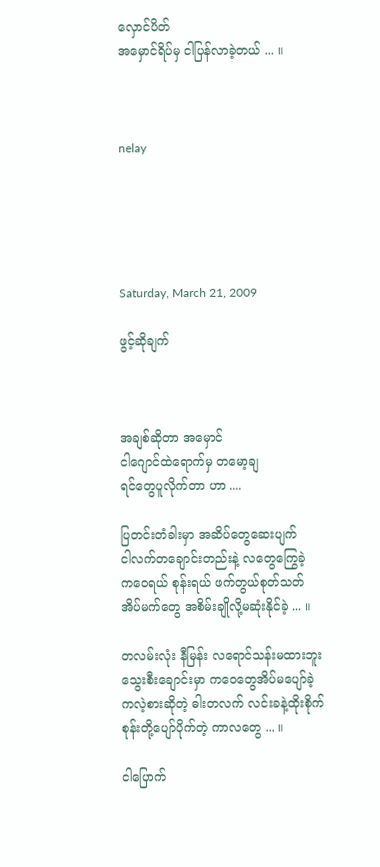လှောင်ပိတ်
အမှောင်ရိပ်မှ ငါပြန်လာခဲ့တယ် ... ။



nelay





Saturday, March 21, 2009

ဖွင့်ဆိုချက်



အချစ်ဆိုတာ အမှောင်
ငါဂျောင်ထဲရောက်မှ တမော့ချ
ရင်တွေပူလိုက်တာ ဟာ ....

ပြတင်းတံခါးမှာ အဆိပ်တွေဆေးပျက်
ငါလက်တချောင်းတည်းနဲ့ လတွေကြွေခဲ့
ကဝေရယ် စုန်းရယ် ဖက်တွယ်စုတ်သတ်
အိပ်မက်တွေ အစိမ်းချိုလို့မဆုံးနိုင်ခဲ့ ... ။

တလမ်းလုံး နီမြန်း လရောင်သန်းမထားဘူး
သွေးစီးချောင်းမှာ ကဝေတွေအိပ်မပျော်ခဲ့
ကလဲ့စားဆိုတဲ့ ဓါးတလက် လင်းခနဲ့ထိုးစိုက်
စုန်းတို့ပျော်ပိုက်တဲ့ ကာလတွေ ... ။

ငါပြောက်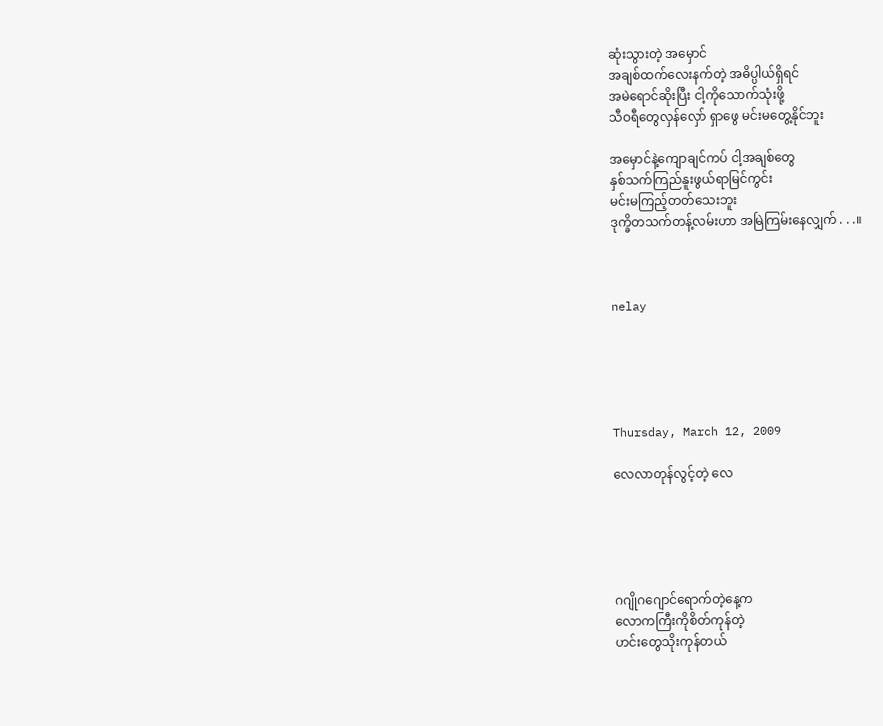ဆုံးသွားတဲ့ အမှောင်
အချစ်ထက်လေးနက်တဲ့ အဓိပ္ပါယ်ရှိရင်
အမဲရောင်ဆိုးပြီး ငါ့ကိုသောက်သုံးဖို့
သီဝရီတွေလှန်လှော် ရှာဖွေ မင်းမတွေ့နိုင်ဘူး

အမှောင်နဲ့ကျောချင်ကပ် ငါ့အချစ်တွေ
နှစ်သက်ကြည်နူးဖွယ်ရာမြင်ကွင်း
မင်းမကြည့်တတ်သေးဘူး
ဒုက္ခိတသက်တန့်လမ်းဟာ အမြဲကြမ်းနေလျှက် . . .။



nelay





Thursday, March 12, 2009

လေလာတုန်လွင့်တဲ့ လေ





ဂဂျိုဂဂျောင်ရောက်တဲ့နေ့က
လောကကြီးကိုစိတ်ကုန်တဲ့
ဟင်းတွေသိုးကုန်တယ်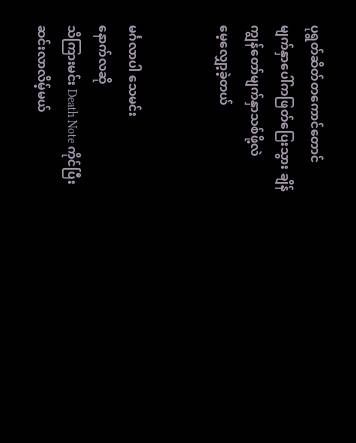ပုရွတ်ဆိတ်တကောင်တောင်
မျက်နှာပေါ်ကဖြတ်ပြေးသွား ချိန်
ကျွန်တော်မျက်နှာသစ်ဖို့လဲ
မေ့လျှော့ခဲ့တယ်


မင်္ဂလာပါ သေမင်း
နောက်လဆို
သိကြားမင်း Death Note ကိုင်ပြီး
ဆင်းလာလိမ့်မယ်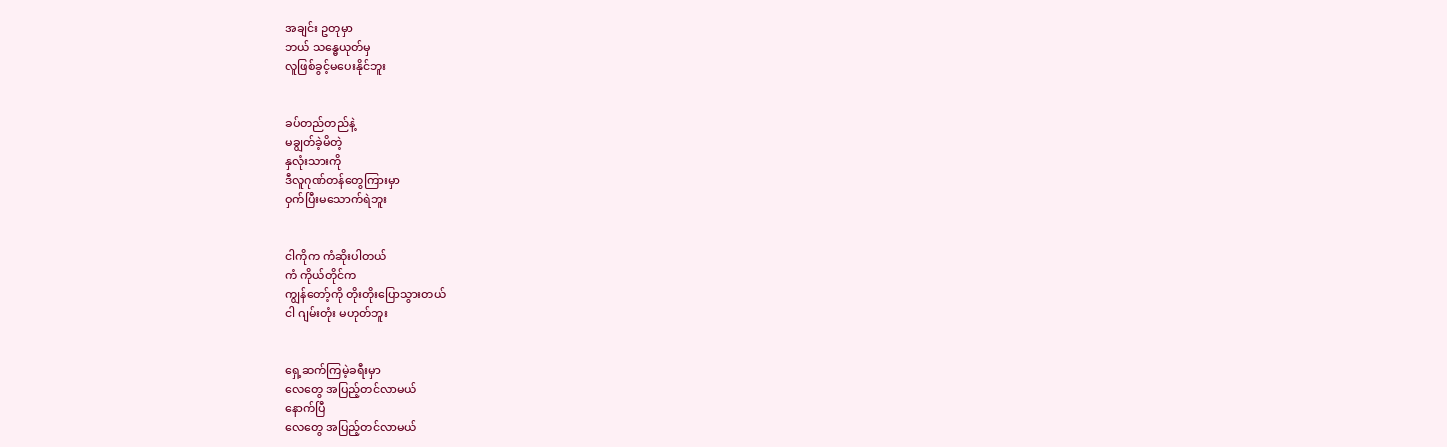အချင်း ဥတုမှာ
ဘယ် သန္ဓေယုတ်မှ
လူဖြစ်ခွင့်မပေးနိုင်ဘူး


ခပ်တည်တည်နဲ့
မချွတ်ခဲ့မိတဲ့
နှလုံးသားကို
ဒီလူဂုဏ်တန်တွေကြားမှာ
ဝှက်ပြီးမသောက်ရဲဘူး


ငါကိုက ကံဆိုးပါတယ်
ကံ ကိုယ်တိုင်က
ကျွန်တော့်ကို တိုးတိုးပြောသွားတယ်
ငါ ဂျမ်းတုံး မဟုတ်ဘူး


ရှေ့ဆက်ကြမဲ့ခရီးမှာ
လေတွေ အပြည့်တင်လာမယ်
နောက်ပြီ
လေတွေ အပြည့်တင်လာမယ်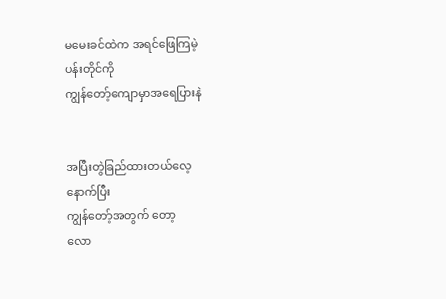မမေးခင်ထဲက အရင်ဖြေကြမဲ့
ပန်းတိုင်ကို
ကျွန်တော့်ကျောမှာအရေပြားနဲ


အပြီးတွဲခြည်ထားတယ်လေ့
နောက်ပြီး
ကျွန်တော့်အတွက် တော့
လော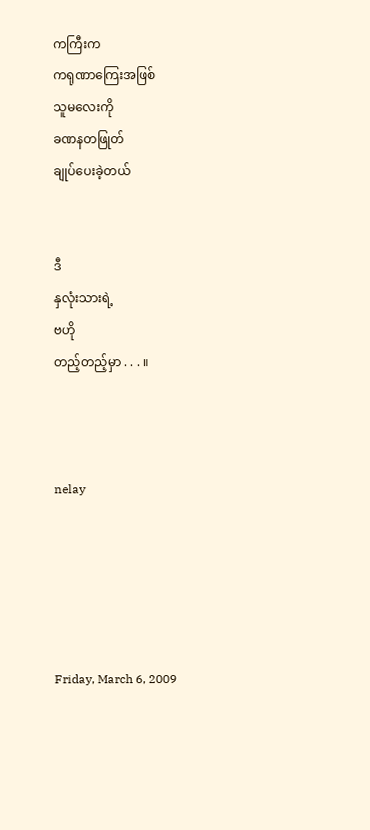ကကြီးက
ကရုဏာကြေးအဖြစ်
သူမလေးကို
ခဏနတဖြုတ်
ချုပ်ပေးခဲ့တယ်


ဒီ
နှလုံးသားရဲ့
ဗဟို
တည့်တည့်မှာ . . . ။



nelay





Friday, March 6, 2009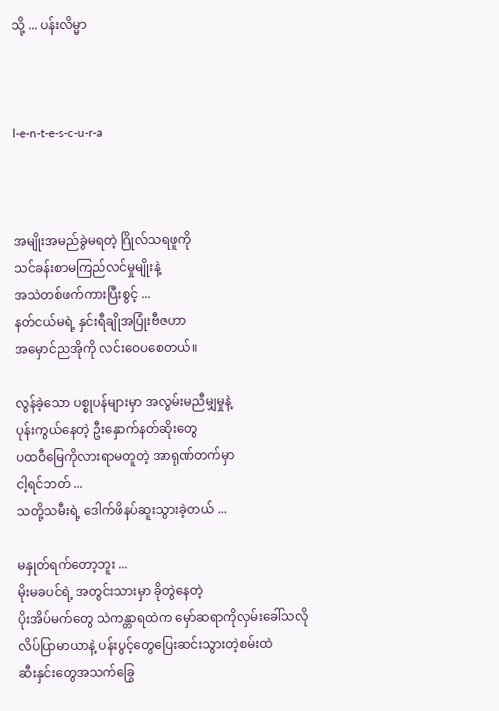သို့ ... ပန်းလိမ္မာ



l-e-n-t-e-s-c-u-r-a



အမျိုးအမည်ခွဲမရတဲ့ ဂြိုလ်သရဖူကို
သင်ခန်းစာမကြည်လင်မှုမျိုးနဲ့
အသဲတစ်ဖက်ကားပြီးစွင့် ...
နတ်ငယ်မရဲ့ နှင်းရီချိုအပြုံးဗီဇဟာ
အမှောင်ညအိုကို လင်းဝေပစေတယ်။

လွန်ခဲ့သော ပစ္စုပန်များမှာ အလွမ်းမညီမျှမှုနဲ့
ပုန်းကွယ်နေတဲ့ ဦးနှောက်နတ်ဆိုးတွေ
ပထဝီမြေကိုလားရာမတူတဲ့ အာရုဏ်တက်မှာ
ငါ့ရင်ဘတ် ...
သတို့သမီးရဲ့ ဒေါက်ဖိနပ်ဆူးသွားခဲ့တယ် ...

မနှုတ်ရက်တော့ဘူး ...
မိုးမခပင်ရဲ့ အတွင်းသားမှာ ခိုတွဲနေတဲ့
ပိုးအိပ်မက်တွေ သဲကန္တာရထဲက မှော်ဆရာကိုလှမ်းခေါ်သလို
လိပ်ပြာမာယာနဲ့ ပန်းပွင့်တွေပြေးဆင်းသွားတဲ့စမ်းထဲ
ဆီးနှင်းတွေအသက်ခြွေ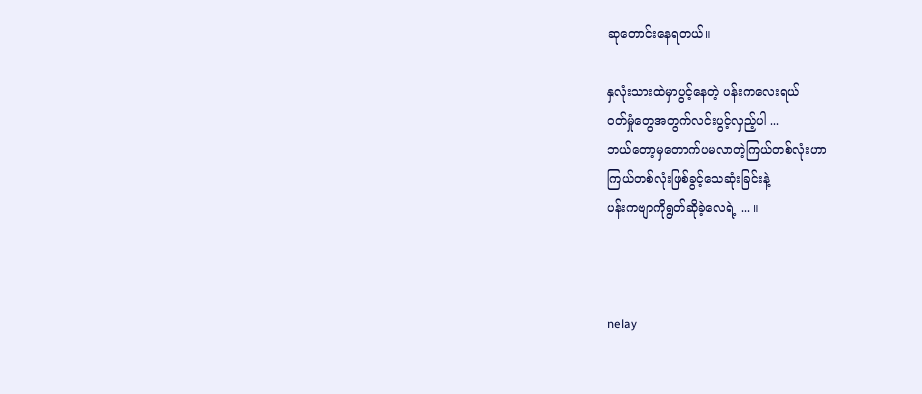ဆုတောင်းနေရတယ်။

နှလုံးသားထဲမှာပွင့်နေတဲ့ ပန်းကလေးရယ်
ဝတ်မှုံတွေအတွက်လင်းပွင့်လှည့်ပါ ...
ဘယ်တော့မှတောက်ပမလာတဲ့ကြယ်တစ်လုံးဟာ
ကြယ်တစ်လုံးဖြစ်ခွင့်သေဆုံးခြင်းနဲ့
ပန်းကဗျာကိုရွတ်ဆိုခဲ့လေရဲ့ ... ။



nelay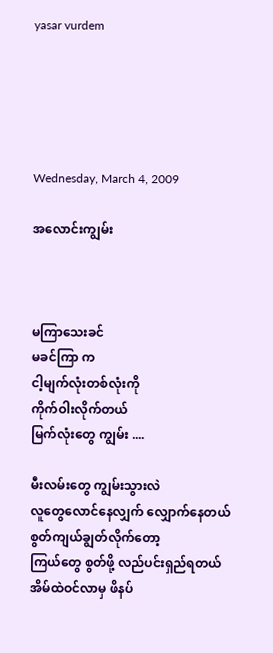yasar vurdem





Wednesday, March 4, 2009

အလောင်းကျွမ်း



မကြာသေးခင်
မခင်ကြာ က
ငါ့မျက်လုံးတစ်လုံးကို
ကိုက်ဝါးလိုက်တယ်
မြက်လုံးတွေ ကျွမ်း ....

မီးလမ်းတွေ ကျွမ်းသွားလဲ
လူတွေလောင်နေလျှက် လျှောက်နေတယ်
စွတ်ကျယ်ချွတ်လိုက်တော့
ကြယ်တွေ စွတ်ဖို့ လည်ပင်းရှည်ရတယ်
အိမ်ထဲဝင်လာမှ ဖိနပ်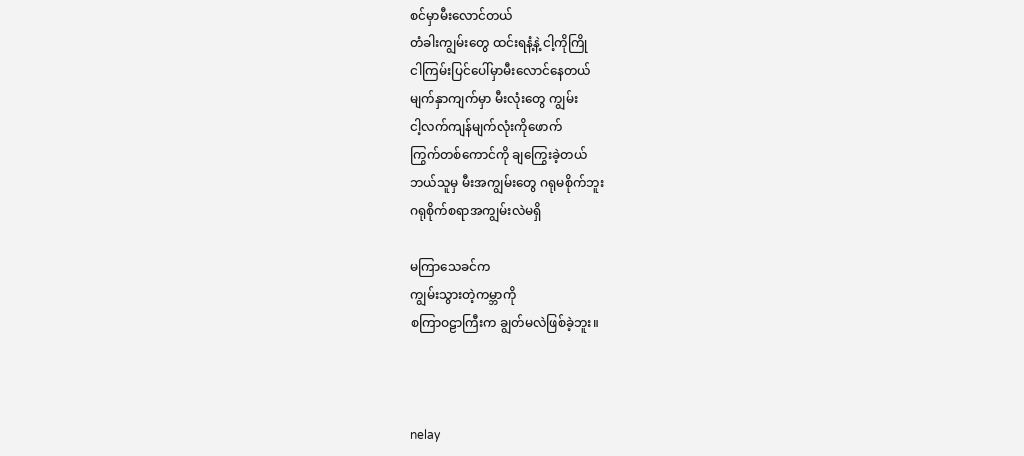စင်မှာမီးလောင်တယ်
တံခါးကျွမ်းတွေ ထင်းရနံ့နဲ့ ငါ့ကိုကြို
ငါကြမ်းပြင်ပေါ်မှာမီးလောင်နေတယ်
မျက်နှာကျက်မှာ မီးလုံးတွေ ကျွမ်း
ငါ့လက်ကျန်မျက်လုံးကိုဖောက်
ကြွက်တစ်ကောင်ကို ချကြွေးခဲ့တယ်
ဘယ်သူမှ မီးအကျွမ်းတွေ ဂရုမစိုက်ဘူး
ဂရုစိုက်စရာအကျွမ်းလဲမရှိ

မကြာသေခင်က
ကျွမ်းသွားတဲ့ကမ္ဘာကို
စကြာဝဠာကြီးက ချွတ်မလဲဖြစ်ခဲ့ဘူး။



nelay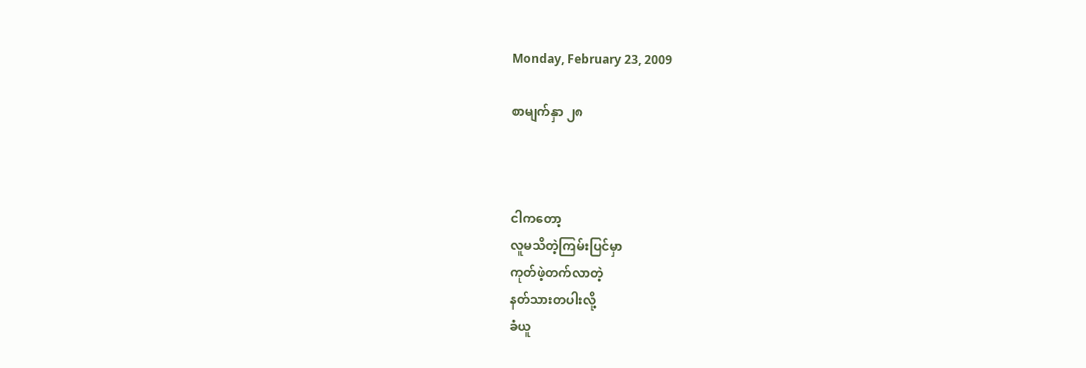Monday, February 23, 2009

စာမျက်နှာ ၂၈



ငါကတော့
လူမသိတဲ့ကြမ်းပြင်မှာ
ကုတ်ဖဲ့တက်လာတဲ့
နတ်သားတပါးလို့
ခံယူ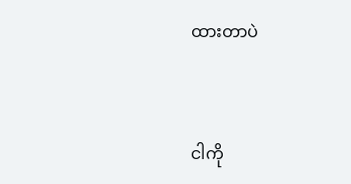ထားတာပဲ


ငါကို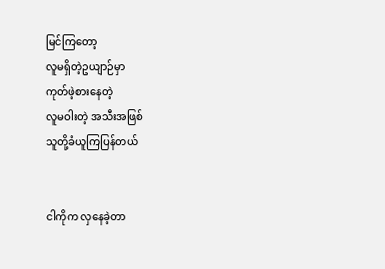မြင်ကြတော့
လူမရှိတဲ့ဥယျာဉ်မှာ
ကုတ်ဖဲ့စားနေတဲ့
လူမဝါးတဲ့ အသီးအဖြစ်
သူတို့ခံယူကြပြန်တယ်


ငါကိုက လှနေခဲ့တာ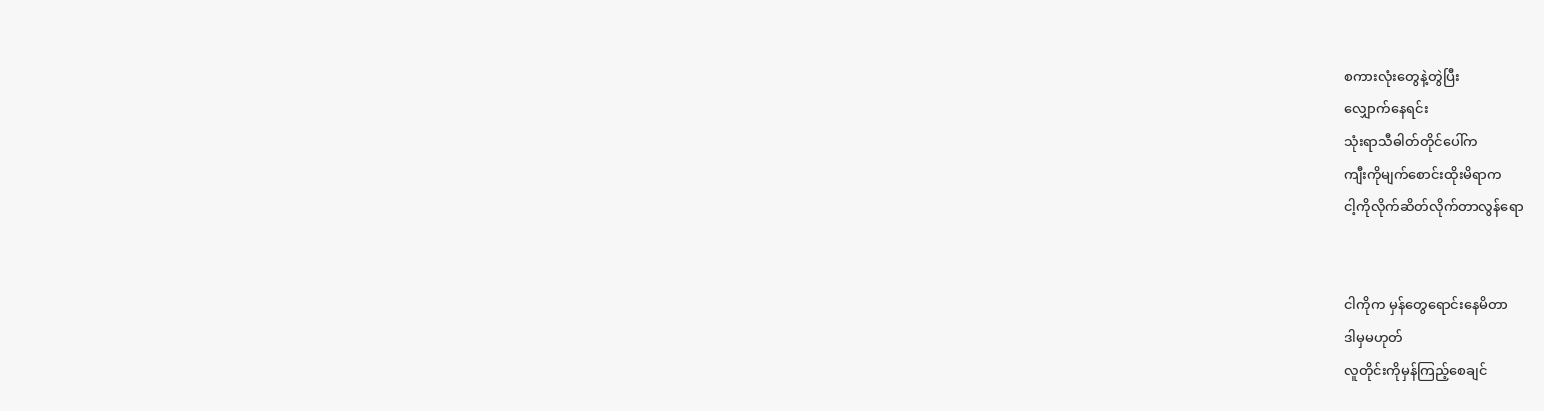စကားလုံးတွေနဲ့တွဲပြီး
လျှောက်နေရင်း
သုံးရာသီဓါတ်တိုင်ပေါ်က
ကျီးကိုမျက်စောင်းထိုးမိရာက
ငါ့ကိုလိုက်ဆိတ်လိုက်တာလွန်ရော


ငါကိုက မှန်တွေရောင်းနေမိတာ
ဒါမှမဟုတ်
လူတိုင်းကိုမှန်ကြည့်စေချင်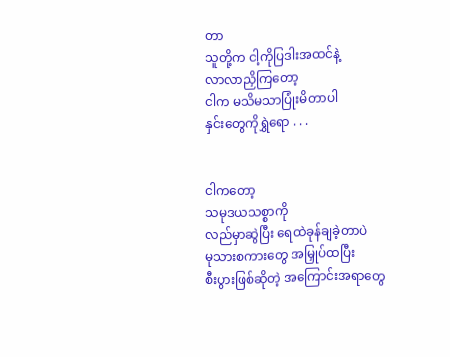တာ
သူတို့က ငါ့ကိုပြဒါးအထင်နဲ့
လာလာညှိကြတော့
ငါက မသိမသာပြုံးမိတာပါ
နှင်းတွေကိုရွှဲရော . . .


ငါကတော့
သမုဒယသစ္စာကို
လည်မှာဆွဲပြီး ရေထဲခုန်ချခဲ့တာပဲ
မုသားစကားတွေ အမြှုပ်ထပြီး
စီးပွားဖြစ်ဆိုတဲ့ အကြောင်းအရာတွေ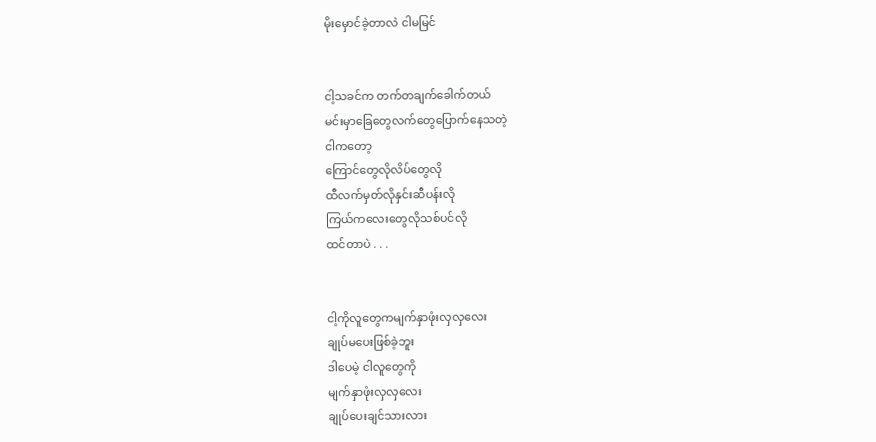မိုးမှောင်ခဲ့တာလဲ ငါမမြင်


ငါ့သခင်က တက်တချက်ခေါက်တယ်
မင်းမှာခြေတွေလက်တွေပြောက်နေသတဲ့
ငါကတော့
ကြောင်တွေလိုလိပ်တွေလို
ထီလက်မှတ်လိုနှင်းဆီပန်းလို
ကြယ်ကလေးတွေလိုသစ်ပင်လို
ထင်တာပဲ . . .


ငါ့ကိုလူတွေကမျက်နှာဖုံးလှလှလေး
ချုပ်မပေးဖြစ်ခဲ့ဘူး
ဒါပေမဲ့ ငါလူတွေကို
မျက်နှာဖုံးလှလှလေး
ချုပ်ပေးချင်သားလား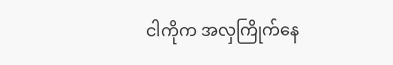ငါကိုက အလှကြိုက်နေ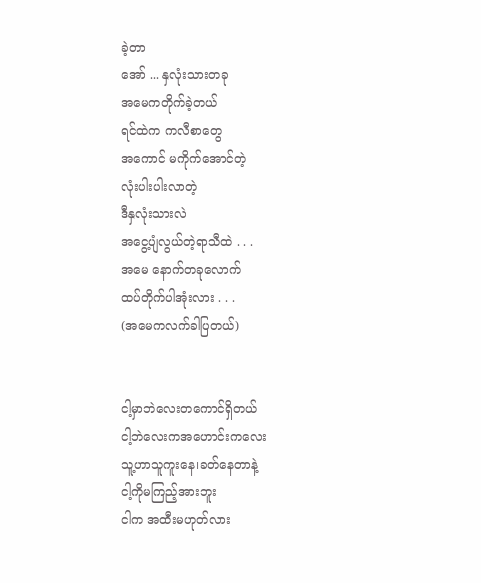ခဲ့တာ
အော် ... နှလုံးသားတခု
အမေကတိုက်ခဲ့တယ်
ရင်ထဲက ကလီစာတွေ
အကောင် မကိုက်အောင်တဲ့
လုံးပါးပါးလာတဲ့
ဒီနှလုံးသားလဲ
အငွေ့ပျံလွယ်တဲ့ရာသီထဲ . . .
အမေ နောက်တခုလောက်
ထပ်တိုက်ပါအုံးလား . . .
(အမေကလက်ခါပြတယ်)


ငါ့မှာဘဲလေးတကောင်ရှိတယ်
ငါ့ဘဲလေးကအဟောင်းကလေး
သူ့ဟာသူကူးနေ၊ခတ်နေတာနဲ့
ငါ့ကိုမကြည့်အားဘူး
ငါက အထီးမဟုတ်လား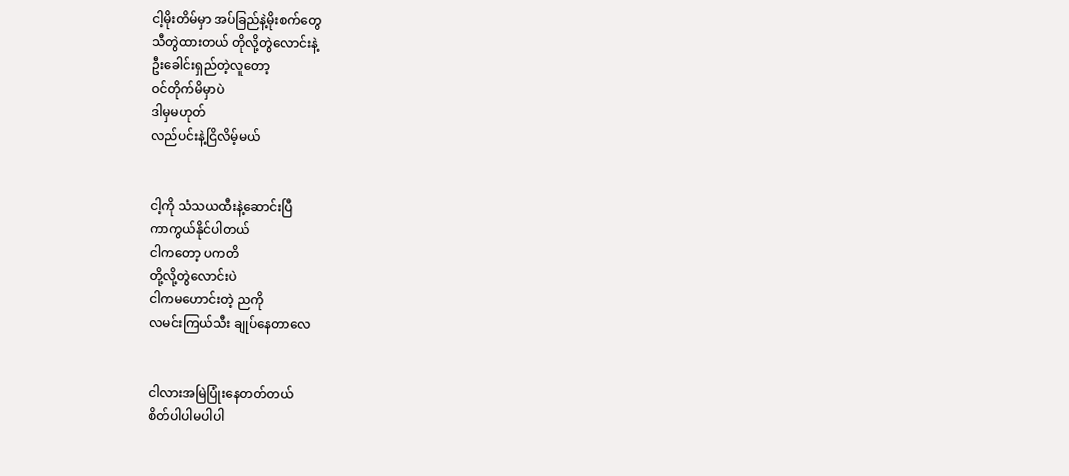ငါ့မိုးတိမ်မှာ အပ်ခြည်နဲ့မိုးစက်တွေ
သီတွဲထားတယ် တိုလို့တွဲလောင်းနဲ့
ဦးခေါင်းရှည်တဲ့လူတော့
ဝင်တိုက်မိမှာပဲ
ဒါမှမဟုတ်
လည်ပင်းနဲ့ငြိလိမ့်မယ်


ငါ့ကို သံသယထီးနဲ့ဆောင်းပြီ
ကာကွယ်နိုင်ပါတယ်
ငါကတော့ ပကတိ
တို့လို့တွဲလောင်းပဲ
ငါကမဟောင်းတဲ့ ညကို
လမင်းကြယ်သီး ချုပ်နေတာလေ


ငါလားအမြဲပြုံးနေတတ်တယ်
စိတ်ပါပါမပါပါ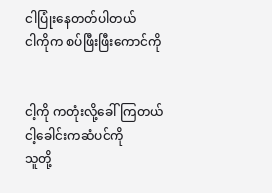ငါပြုံးနေတတ်ပါတယ်
ငါကိုက စပ်ဖြီးဖြီးကောင်ကို


ငါ့ကို ကတုံးလို့ခေါ်ကြတယ်
ငါ့ခေါင်းကဆံပင်ကို
သူတို့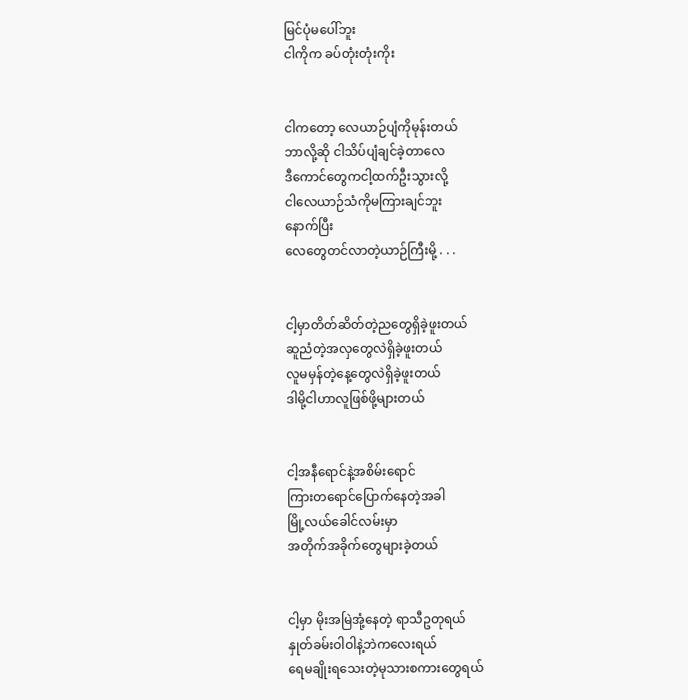မြင်ပုံမပေါ်ဘူး
ငါကိုက ခပ်တုံးတုံးကိုး


ငါကတော့ လေယာဉ်ပျံကိုမုန်းတယ်
ဘာလို့ဆို ငါသိပ်ပျံချင်ခဲ့တာလေ
ဒီကောင်တွေကငါ့ထက်ဦးသွားလို့
ငါလေယာဉ်သံကိုမကြားချင်ဘူး
နောက်ပြီး
လေတွေတင်လာတဲ့ယာဉ်ကြီးမို့ . . .


ငါ့မှာတိတ်ဆိတ်တဲ့ညတွေရှိခဲ့ဖူးတယ်
ဆူညံတဲ့အလှတွေလဲရှိခဲ့ဖူးတယ်
လူမမှန်တဲ့နေ့တွေလဲရှိခဲ့ဖူးတယ်
ဒါမို့ငါဟာလူဖြစ်ဖို့များတယ်


ငါ့အနီရောင်နဲ့အစိမ်းရောင်
ကြားတရောင်ပြောက်နေတဲ့အခါ
မြို့လယ်ခေါင်လမ်းမှာ
အတိုက်အခိုက်တွေများခဲ့တယ်


ငါ့မှာ မိုးအမြဲအုံ့နေတဲ့ ရာသီဥတုရယ်
နှုတ်ခမ်းဝါဝါနဲ့ဘဲကလေးရယ်
ရေမချိုးရသေးတဲ့မုသားစကားတွေရယ်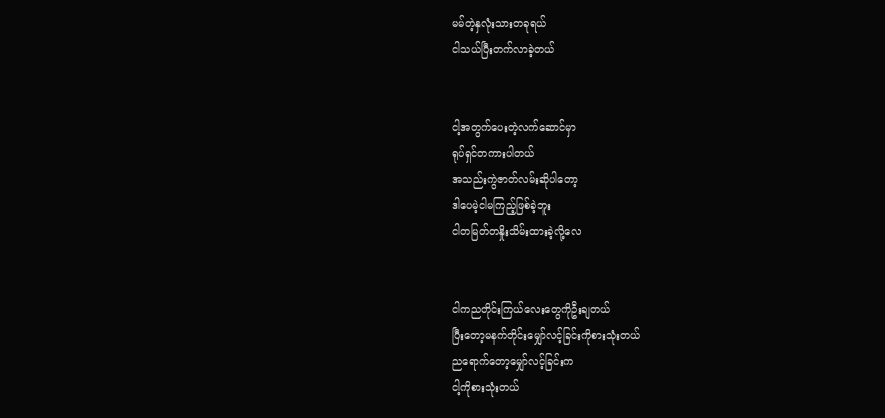မမ်တဲ့နှလုံးသားတခုရယ်
ငါသယ်ပြီးတက်လာခဲ့တယ်


ငါ့အတွက်ပေးတဲ့လက်ဆောင်မှာ
ရုပ်ရှင်တကားပါတယ်
အသည်းကွဲဇာတ်လမ်းဆိုပါတော့
ဒါပေမဲ့ငါမကြည့်ဖြစ်ခဲ့ဘူး
ငါတမြတ်တနှိုးသိမ်းထားခဲ့လို့လေ


ငါကညတိုင်းကြယ်လေးတွေကိုဦးချတယ်
ပြီးတော့မနက်တိုင်းမျှော်လင့်ခြင်းကိုစားသုံးတယ်
ညရောက်တော့မျှော်လင့်ခြင်းက
ငါ့ကိုစားသုံးတယ်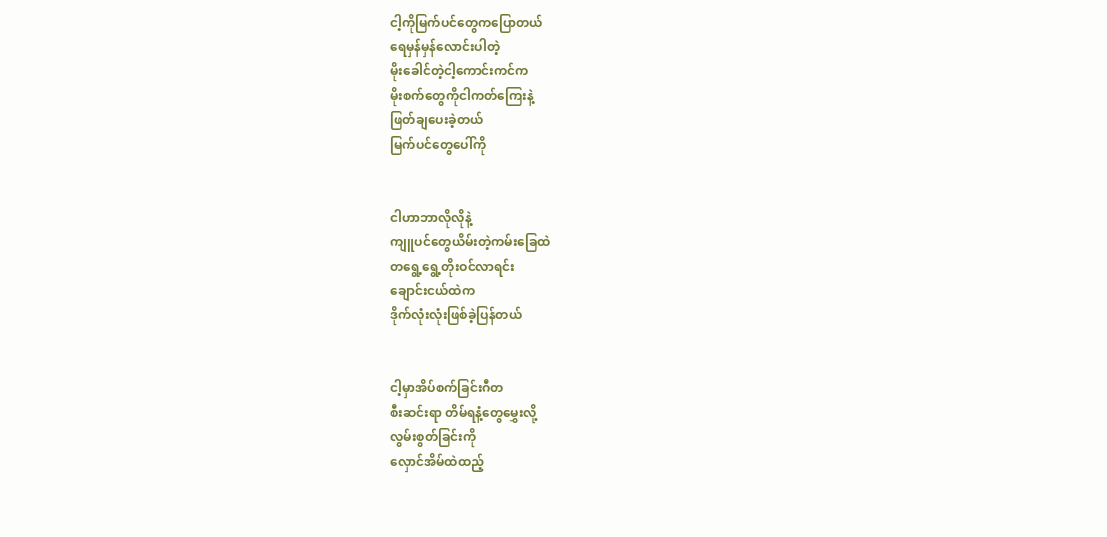ငါ့ကိုမြက်ပင်တွေကပြောတယ်
ရေမှန်မှန်လောင်းပါတဲ့
မိုးခေါင်တဲ့ငါ့ကောင်းကင်က
မိုးစက်တွေကိုငါကတ်ကြေးနဲ့
ဖြတ်ချပေးခဲ့တယ်
မြက်ပင်တွေပေါ်ကို


ငါဟာဘာလိုလိုနဲ့
ကျူပင်တွေယိမ်းတဲ့ကမ်းခြေထဲ
တရွေ့ရွေ့တိုးဝင်လာရင်း
ချောင်းငယ်ထဲက
ဒိုက်လုံးလုံးဖြစ်ခဲ့ပြန်တယ်


ငါ့မှာအိပ်စက်ခြင်းဂီတ
စီးဆင်းရာ တိမ်ရနံ့တွေမွှေးလို့
လွမ်းစွတ်ခြင်းကို
လှောင်အိမ်ထဲထည့်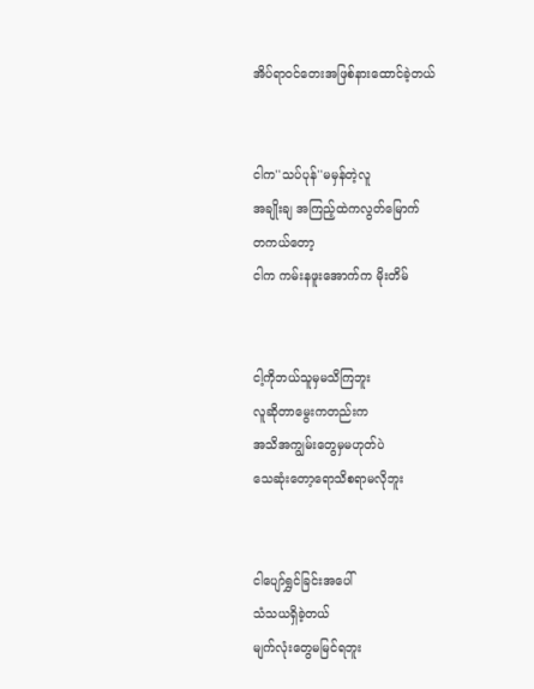အိပ်ရာဝင်တေးအဖြစ်နားထောင်ခဲ့တယ်


ငါက''သပ်ပုန်''မမှန်တဲ့လူ
အချိုးချ အကြည့်ထဲကလွတ်မြောက်
တကယ်တော့
ငါက ကမ်းနဖူးအောက်က မိုးတိမ်


ငါ့ကိုဘယ်သူမှမသိကြဘူး
လူဆိုတာမွေးကတည်းက
အသိအကျွမ်းတွေမှမဟုတ်ပဲ
သေဆုံးတော့ရောသိစရာမလိုဘူး


ငါပျော်ရွှင်ခြင်းအပေါ်
သံသယရှိခဲ့တယ်
မျက်လုံးတွေမမြင်ရဘူး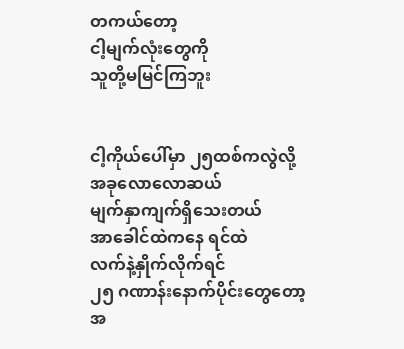တကယ်တော့
ငါ့မျက်လုံးတွေကို
သူတို့မမြင်ကြဘူး


ငါ့ကိုယ်ပေါ်မှာ ၂၅ထစ်ကလွဲလို့
အခုလောလောဆယ်
မျက်နှာကျက်ရှိသေးတယ်
အာခေါင်ထဲကနေ ရင်ထဲ
လက်နဲ့နှိုက်လိုက်ရင်
၂၅ ဂဏာန်းနောက်ပိုင်းတွေတော့
အ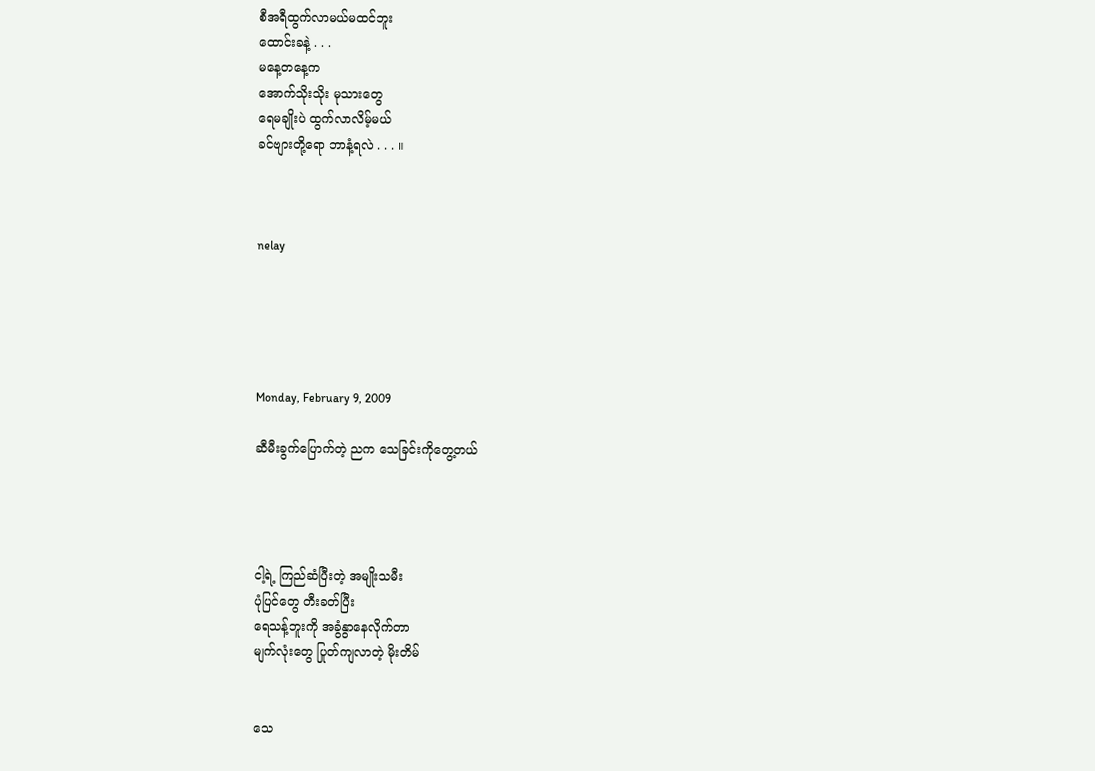စီအရီထွက်လာမယ်မထင်ဘူး
ထောင်းခနဲ့ . . .
မနေ့တနေ့က
အောက်သိုးသိုး မုသားတွေ
ရေမချိုးပဲ ထွက်လာလိမ့်မယ်
ခင်ဗျားတို့ရော ဘာနံ့ရလဲ . . . ။



nelay





Monday, February 9, 2009

ဆီမီးခွက်ပြောက်တဲ့ ညက သေခြင်းကိုတွေ့တယ်




ငါ့ရဲ့ ကြည်ဆံပြီးတဲ့ အမျိုးသမီး
ပုံပြင်တွေ တီးခတ်ပြီး
ရေသန့်ဘူးကို အခွံနွာနေလိုက်တာ
မျက်လုံးတွေ ပြုတ်ကျလာတဲ့ မိုးတိမ်


သေ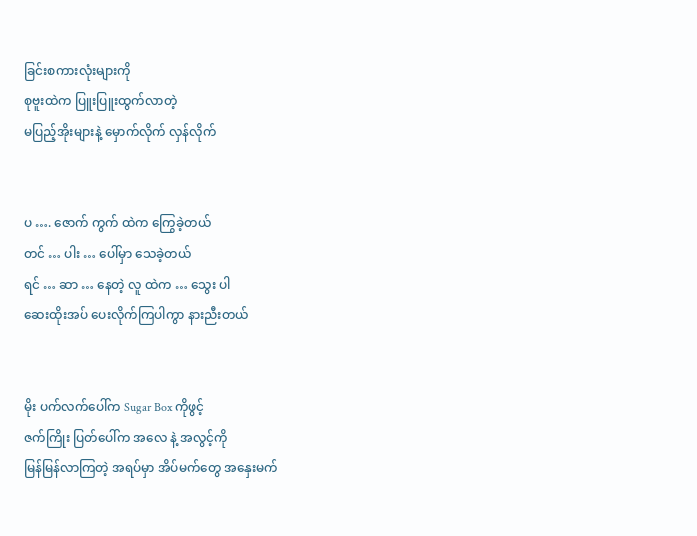ခြင်းစကားလုံးများကို
စုဗူးထဲက ပြူးပြူးထွက်လာတဲ့
မပြည့်အိုးများနဲ့ မှောက်လိုက် လှန်လိုက်


ပ …. ဇောက် ကွက် ထဲက ကြွေခဲ့တယ်
တင် … ပါး … ပေါ်မှာ သေခဲ့တယ်
ရင် … ဆာ … နေတဲ့ လူ ထဲက … သွေး ပါ
ဆေးထိုးအပ် ပေးလိုက်ကြပါကွာ နားညီးတယ်


မိုး ပက်လက်ပေါ်က Sugar Box ကိုဖွင့်
ဇက်ကြိုး ပြတ်ပေါ်က အလေ နဲ့ အလွင့်ကို
မြန်မြန်လာကြတဲ့ အရပ်မှာ အိပ်မက်တွေ အနှေးမက်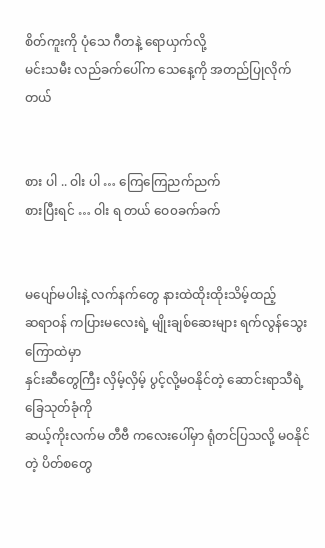စိတ်ကူးကို ပုံသေ ဂီတနဲ့ ရောယှက်လို့
မင်းသမီး လည်ခက်ပေါ်က သေနေ့ကို အတည်ပြုလိုက်တယ်


စား ပါ .. ဝါး ပါ … ကြေကြေညက်ညက်
စားပြီးရင် … ဝါး ရ တယ် ဝေ၀ခက်ခက်


မပျော်မပါးနဲ့ လက်နက်တွေ နားထဲထိုးထိုးသိမ့်ထည့်
ဆရာဝန် ကပြားမလေးရဲ့ မျိုးချစ်ဆေးများ ရက်လွန်သွေးကြောထဲမှာ
နှင်းဆီတွေကြီး လှိမ့်လှိမ့် ပွင့်လို့မဝနိုင်တဲ့ ဆောင်းရာသီရဲ့ ခြေသုတ်ခုံကို
ဆယ့်ကိုးလက်မ တီဗီ ကလေးပေါ်မှာ ရုံတင်ပြသလို့ မဝနိုင်တဲ့ ပိတ်စတွေ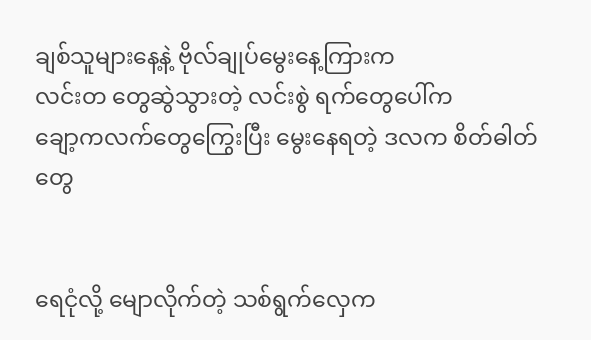ချစ်သူများနေ့နဲ့ ဗိုလ်ချုပ်မွေးနေ့ကြားက
လင်းတ တွေဆွဲသွားတဲ့ လင်းစွဲ ရက်တွေပေါ်က
ချော့ကလက်တွေကြွေးပြီး မွေးနေရတဲ့ ဒလက စိတ်ဓါတ်တွေ


ရေငုံလို့ မျောလိုက်တဲ့ သစ်ရွက်လှေက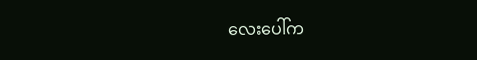လေးပေါ်က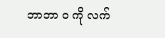ဘာဘာ ၀ ကို လက်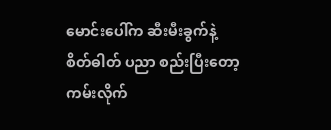မောင်းပေါ်က ဆီးမီးခွက်နဲ့
စိတ်ဓါတ် ပညာ စည်းပြီးတော့ ကမ်းလိုက်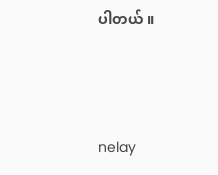ပါတယ် ။



nelay